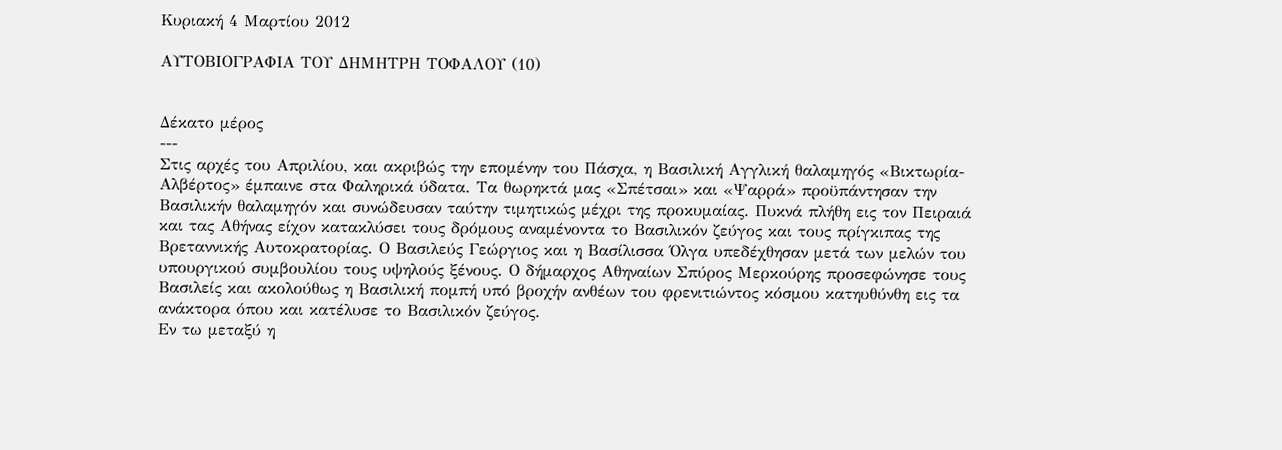Κυριακή 4 Μαρτίου 2012

ΑΥΤΟΒΙΟΓΡΑΦΙΑ ΤΟΥ ΔΗΜΗΤΡΗ ΤΟΦΑΛΟΥ (10)


Δέκατο μέρος
---
Στις αρχές του Απριλίου, και ακριβώς την επομένην του Πάσχα, η Βασιλική Αγγλική θαλαμηγός «Βικτωρία-Αλβέρτος» έμπαινε στα Φαληρικά ύδατα. Τα θωρηκτά μας «Σπέτσαι» και «Ψαρρά» προϋπάντησαν την Βασιλικήν θαλαμηγόν και συνώδευσαν ταύτην τιμητικώς μέχρι της προκυμαίας. Πυκνά πλήθη εις τον Πειραιά και τας Αθήνας είχον κατακλύσει τους δρόμους αναμένοντα το Βασιλικόν ζεύγος και τους πρίγκιπας της Βρεταννικής Αυτοκρατορίας. Ο Βασιλεύς Γεώργιος και η Βασίλισσα Όλγα υπεδέχθησαν μετά των μελών του υπουργικού συμβουλίου τους υψηλούς ξένους. Ο δήμαρχος Αθηναίων Σπύρος Μερκούρης προσεφώνησε τους Βασιλείς και ακολούθως η Βασιλική πομπή υπό βροχήν ανθέων του φρενιτιώντος κόσμου κατηυθύνθη εις τα ανάκτορα όπου και κατέλυσε το Βασιλικόν ζεύγος.
Εν τω μεταξύ η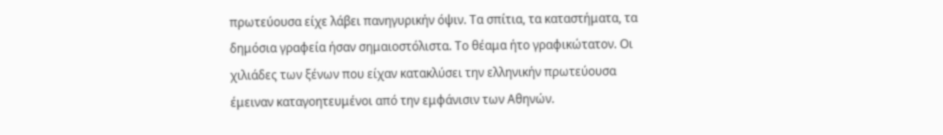πρωτεύουσα είχε λάβει πανηγυρικήν όψιν. Τα σπίτια, τα καταστήματα, τα δημόσια γραφεία ήσαν σημαιοστόλιστα. Το θέαμα ήτο γραφικώτατον. Οι χιλιάδες των ξένων που είχαν κατακλύσει την ελληνικήν πρωτεύουσα έμειναν καταγοητευμένοι από την εμφάνισιν των Αθηνών.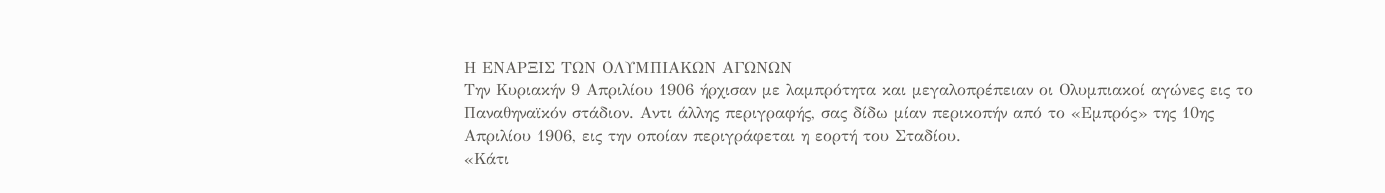Η ΕΝΑΡΞΙΣ ΤΩΝ ΟΛΥΜΠΙΑΚΩΝ ΑΓΩΝΩΝ
Την Κυριακήν 9 Απριλίου 1906 ήρχισαν με λαμπρότητα και μεγαλοπρέπειαν οι Ολυμπιακοί αγώνες εις το Παναθηναϊκόν στάδιον. Αντι άλλης περιγραφής, σας δίδω μίαν περικοπήν από το «Εμπρός» της 10ης Απριλίου 1906, εις την οποίαν περιγράφεται η εορτή του Σταδίου.
«Κάτι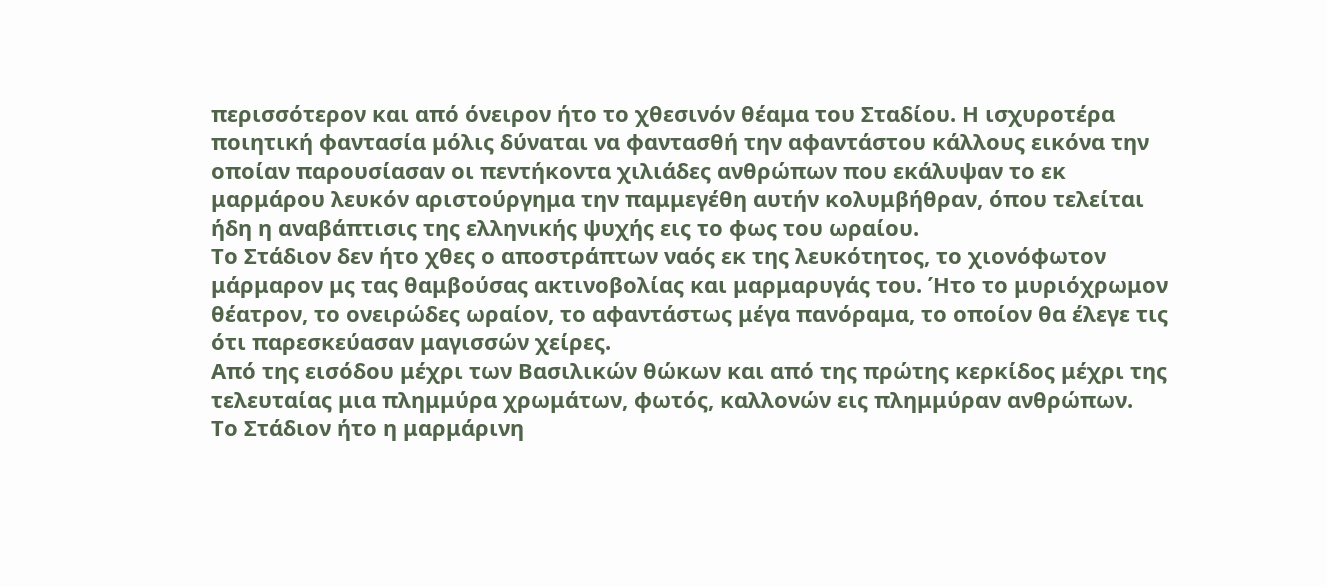περισσότερον και από όνειρον ήτο το χθεσινόν θέαμα του Σταδίου. Η ισχυροτέρα ποιητική φαντασία μόλις δύναται να φαντασθή την αφαντάστου κάλλους εικόνα την οποίαν παρουσίασαν οι πεντήκοντα χιλιάδες ανθρώπων που εκάλυψαν το εκ μαρμάρου λευκόν αριστούργημα την παμμεγέθη αυτήν κολυμβήθραν, όπου τελείται ήδη η αναβάπτισις της ελληνικής ψυχής εις το φως του ωραίου.
Το Στάδιον δεν ήτο χθες ο αποστράπτων ναός εκ της λευκότητος, το χιονόφωτον μάρμαρον μς τας θαμβούσας ακτινοβολίας και μαρμαρυγάς του. Ήτο το μυριόχρωμον θέατρον, το ονειρώδες ωραίον, το αφαντάστως μέγα πανόραμα, το οποίον θα έλεγε τις ότι παρεσκεύασαν μαγισσών χείρες.
Από της εισόδου μέχρι των Βασιλικών θώκων και από της πρώτης κερκίδος μέχρι της τελευταίας μια πλημμύρα χρωμάτων, φωτός, καλλονών εις πλημμύραν ανθρώπων.
Το Στάδιον ήτο η μαρμάρινη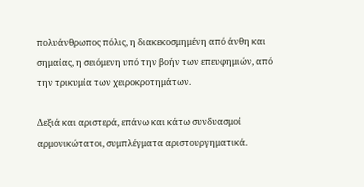πολυάνθρωπος πόλις, η διακεκοσμημένη από άνθη και σημαίας, η σειόμενη υπό την βοήν των επευφημιών, από την τρικυμία των χειροκροτημάτων.

Δεξιά και αριστερά, επάνω και κάτω συνδυασμοί αρμονικώτατοι, συμπλέγματα αριστουργηματικά.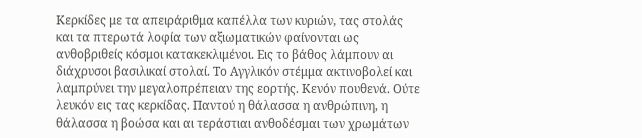Κερκίδες με τα απειράριθμα καπέλλα των κυριών, τας στολάς και τα πτερωτά λοφία των αξιωματικών φαίνονται ως ανθοβριθείς κόσμοι κατακεκλιμένοι. Εις το βάθος λάμπουν αι διάχρυσοι βασιλικαί στολαί. Το Αγγλικόν στέμμα ακτινοβολεί και λαμπρύνει την μεγαλοπρέπειαν της εορτής. Κενόν πουθενά. Ούτε λευκόν εις τας κερκίδας. Παντού η θάλασσα η ανθρώπινη, η θάλασσα η βοώσα και αι τεράστιαι ανθοδέσμαι των χρωμάτων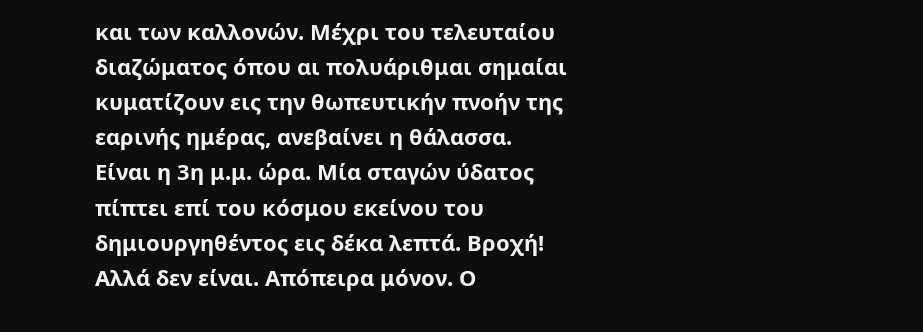και των καλλονών. Μέχρι του τελευταίου διαζώματος όπου αι πολυάριθμαι σημαίαι κυματίζουν εις την θωπευτικήν πνοήν της εαρινής ημέρας, ανεβαίνει η θάλασσα.
Είναι η 3η μ.μ. ώρα. Μία σταγών ύδατος πίπτει επί του κόσμου εκείνου του δημιουργηθέντος εις δέκα λεπτά. Βροχή! Αλλά δεν είναι. Απόπειρα μόνον. Ο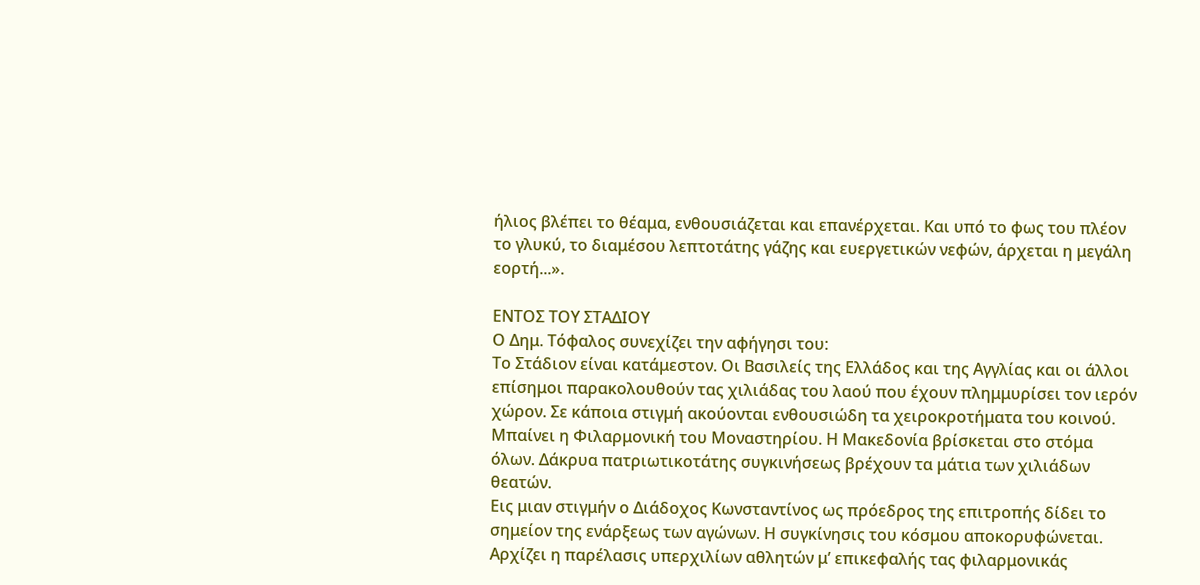ήλιος βλέπει το θέαμα, ενθουσιάζεται και επανέρχεται. Και υπό το φως του πλέον το γλυκύ, το διαμέσου λεπτοτάτης γάζης και ευεργετικών νεφών, άρχεται η μεγάλη εορτή...».

ΕΝΤΟΣ ΤΟΥ ΣΤΑΔΙΟΥ
Ο Δημ. Τόφαλος συνεχίζει την αφήγησι του:
Το Στάδιον είναι κατάμεστον. Οι Βασιλείς της Ελλάδος και της Αγγλίας και οι άλλοι επίσημοι παρακολουθούν τας χιλιάδας του λαού που έχουν πλημμυρίσει τον ιερόν χώρον. Σε κάποια στιγμή ακούονται ενθουσιώδη τα χειροκροτήματα του κοινού. Μπαίνει η Φιλαρμονική του Μοναστηρίου. Η Μακεδονία βρίσκεται στο στόμα όλων. Δάκρυα πατριωτικοτάτης συγκινήσεως βρέχουν τα μάτια των χιλιάδων θεατών.
Εις μιαν στιγμήν ο Διάδοχος Κωνσταντίνος ως πρόεδρος της επιτροπής δίδει το σημείον της ενάρξεως των αγώνων. Η συγκίνησις του κόσμου αποκορυφώνεται. Αρχίζει η παρέλασις υπερχιλίων αθλητών μ’ επικεφαλής τας φιλαρμονικάς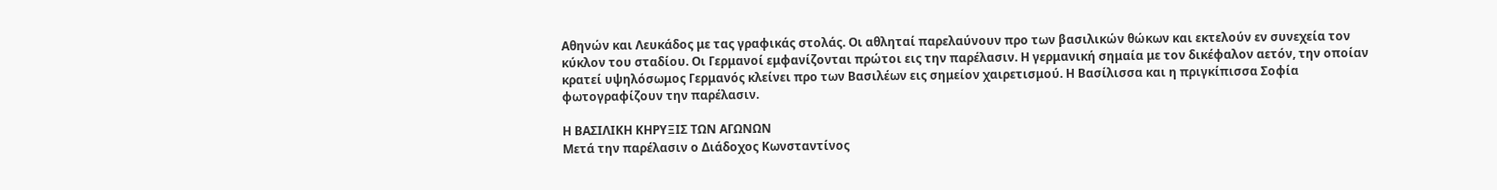Αθηνών και Λευκάδος με τας γραφικάς στολάς. Οι αθληταί παρελαύνουν προ των βασιλικών θώκων και εκτελούν εν συνεχεία τον κύκλον του σταδίου. Οι Γερμανοί εμφανίζονται πρώτοι εις την παρέλασιν. Η γερμανική σημαία με τον δικέφαλον αετόν, την οποίαν κρατεί υψηλόσωμος Γερμανός κλείνει προ των Βασιλέων εις σημείον χαιρετισμού. Η Βασίλισσα και η πριγκίπισσα Σοφία φωτογραφίζουν την παρέλασιν.

Η ΒΑΣΙΛΙΚΗ ΚΗΡΥΞΙΣ ΤΩΝ ΑΓΩΝΩΝ
Μετά την παρέλασιν ο Διάδοχος Κωνσταντίνος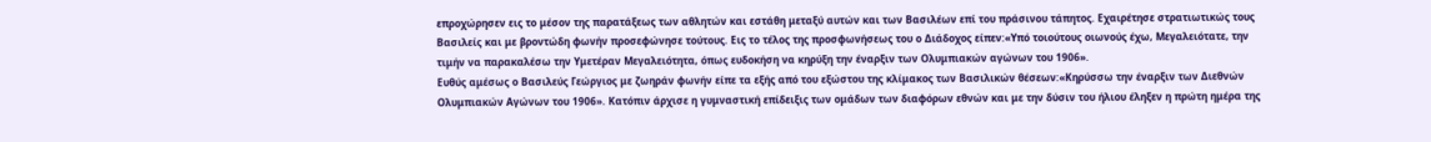επροχώρησεν εις το μέσον της παρατάξεως των αθλητών και εστάθη μεταξύ αυτών και των Βασιλέων επί του πράσινου τάπητος. Εχαιρέτησε στρατιωτικώς τους Βασιλείς και με βροντώδη φωνήν προσεφώνησε τούτους. Εις το τέλος της προσφωνήσεως του ο Διάδοχος είπεν:«Υπό τοιούτους οιωνούς έχω, Μεγαλειότατε, την τιμήν να παρακαλέσω την Υμετέραν Μεγαλειότητα, όπως ευδοκήση να κηρύξη την έναρξιν των Ολυμπιακών αγώνων του 1906».
Ευθύς αμέσως ο Βασιλεύς Γεώργιος με ζωηράν φωνήν είπε τα εξής από του εξώστου της κλίμακος των Βασιλικών θέσεων:«Κηρύσσω την έναρξιν των Διεθνών Ολυμπιακών Αγώνων του 1906». Κατόπιν άρχισε η γυμναστική επίδειξις των ομάδων των διαφόρων εθνών και με την δύσιν του ήλιου έληξεν η πρώτη ημέρα της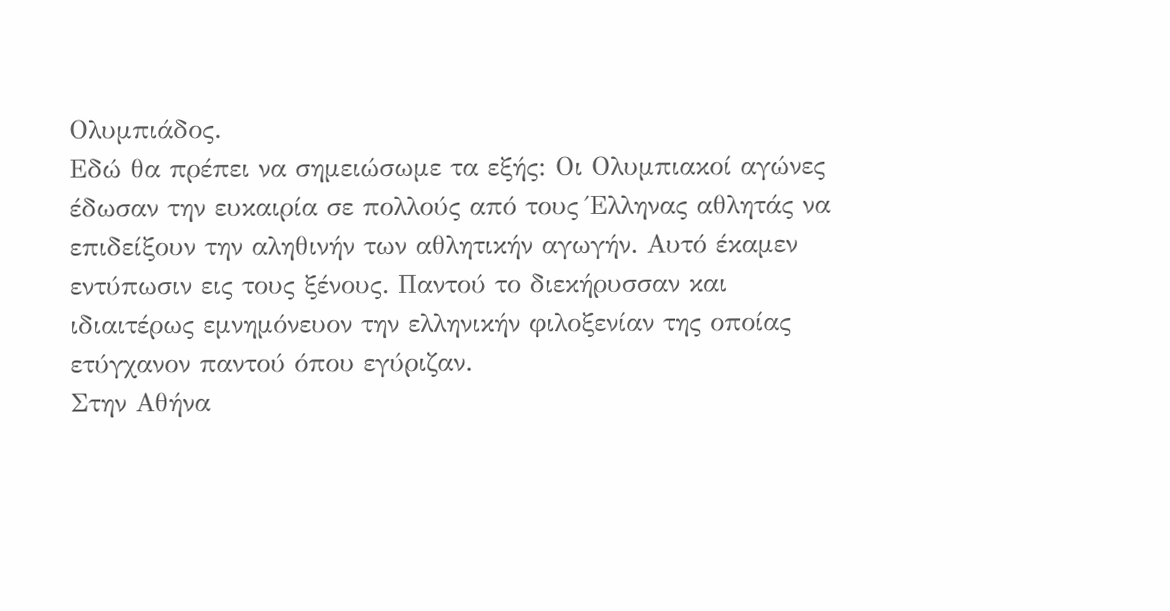Ολυμπιάδος.
Εδώ θα πρέπει να σημειώσωμε τα εξής: Οι Ολυμπιακοί αγώνες έδωσαν την ευκαιρία σε πολλούς από τους Έλληνας αθλητάς να επιδείξουν την αληθινήν των αθλητικήν αγωγήν. Αυτό έκαμεν εντύπωσιν εις τους ξένους. Παντού το διεκήρυσσαν και ιδιαιτέρως εμνημόνευον την ελληνικήν φιλοξενίαν της οποίας ετύγχανον παντού όπου εγύριζαν.
Στην Αθήνα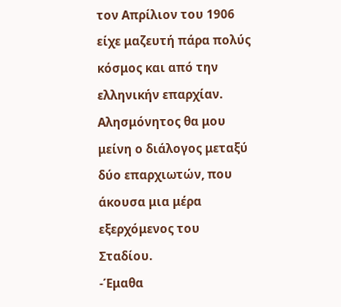τον Απρίλιον του 1906 είχε μαζευτή πάρα πολύς κόσμος και από την ελληνικήν επαρχίαν. Αλησμόνητος θα μου μείνη ο διάλογος μεταξύ δύο επαρχιωτών, που άκουσα μια μέρα εξερχόμενος του Σταδίου.
-Έμαθα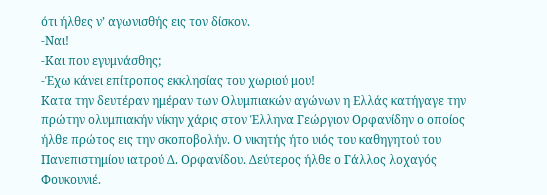ότι ήλθες ν’ αγωνισθής εις τον δίσκον.
-Ναι!
-Και που εγυμνάσθης;
-Έχω κάνει επίτροπος εκκλησίας του χωριού μου!
Κατα την δευτέραν ημέραν των Ολυμπιακών αγώνων η Ελλάς κατήγαγε την πρώτην ολυμπιακήν νίκην χάρις στον Έλληνα Γεώργιον Ορφανίδην ο οποίος ήλθε πρώτος εις την σκοποβολήν. Ο νικητής ήτο υιός του καθηγητού του Πανεπιστημίου ιατρού Δ. Ορφανίδου. Δεύτερος ήλθε ο Γάλλος λοχαγός Φουκουνιέ.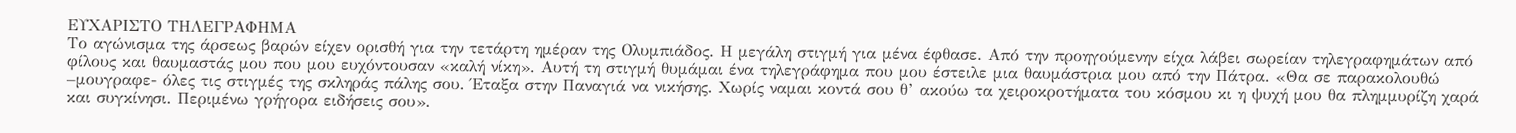ΕΥΧΑΡΙΣΤΟ ΤΗΛΕΓΡΑΦΗΜΑ
Το αγώνισμα της άρσεως βαρών είχεν ορισθή για την τετάρτη ημέραν της Ολυμπιάδος. Η μεγάλη στιγμή για μένα έφθασε. Από την προηγούμενην είχα λάβει σωρείαν τηλεγραφημάτων από φίλους και θαυμαστάς μου που μου ευχόντουσαν «καλή νίκη». Αυτή τη στιγμή θυμάμαι ένα τηλεγράφημα που μου έστειλε μια θαυμάστρια μου από την Πάτρα. «Θα σε παρακολουθώ –μουγραφε- όλες τις στιγμές της σκληράς πάλης σου. Έταξα στην Παναγιά να νικήσης. Χωρίς ναμαι κοντά σου θ’ ακούω τα χειροκροτήματα του κόσμου κι η ψυχή μου θα πλημμυρίζη χαρά και συγκίνησι. Περιμένω γρήγορα ειδήσεις σου».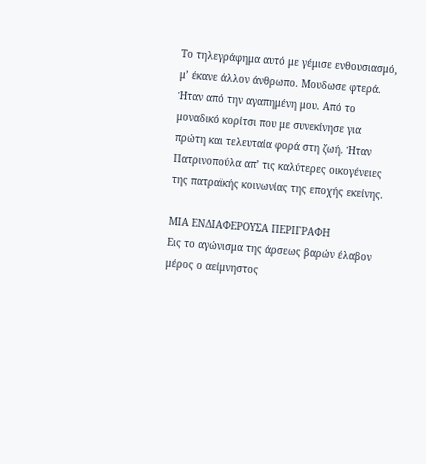Το τηλεγράφημα αυτό με γέμισε ενθουσιασμό, μ’ έκανε άλλον άνθρωπο. Μουδωσε φτερά. Ήταν από την αγαπημένη μου. Από το μοναδικό κορίτσι που με συνεκίνησε για πρώτη και τελευταία φορά στη ζωή. Ήταν Πατρινοπούλα απ’ τις καλύτερες οικογένειες της πατραϊκής κοινωνίας της εποχής εκείνης.

ΜΙΑ ΕΝΔΙΑΦΕΡΟΥΣΑ ΠΕΡΙΓΡΑΦΗ
Εις το αγώνισμα της άρσεως βαρών έλαβον μέρος ο αείμνηστος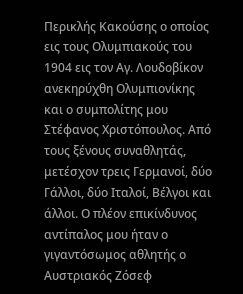Περικλής Κακούσης ο οποίος εις τους Ολυμπιακούς του 1904 εις τον Αγ. Λουδοβίκον ανεκηρύχθη Ολυμπιονίκης και ο συμπολίτης μου Στέφανος Χριστόπουλος. Από τους ξένους συναθλητάς, μετέσχον τρεις Γερμανοί, δύο Γάλλοι, δύο Ιταλοί, Βέλγοι και άλλοι. Ο πλέον επικίνδυνος αντίπαλος μου ήταν ο γιγαντόσωμος αθλητής ο Αυστριακός Ζόσεφ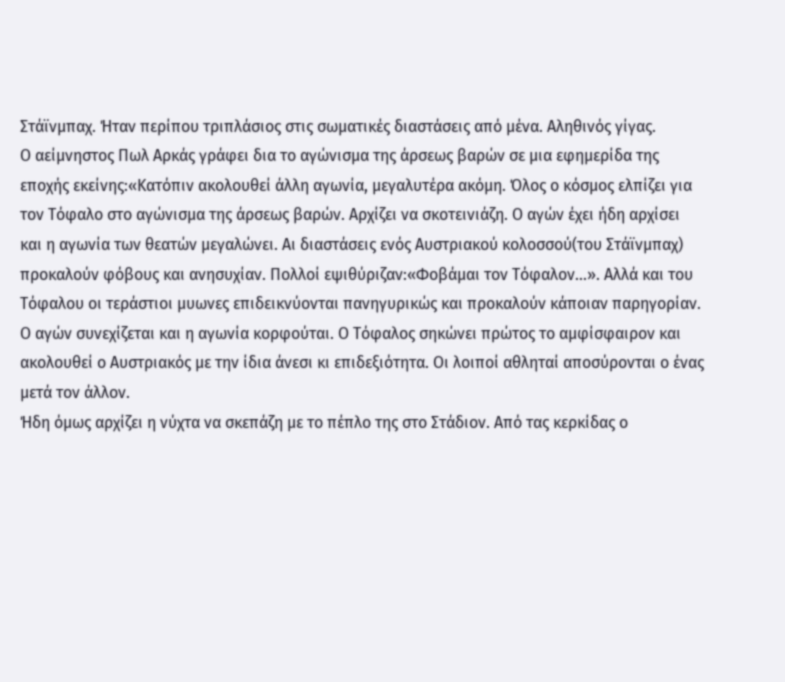Στάϊνμπαχ. Ήταν περίπου τριπλάσιος στις σωματικές διαστάσεις από μένα. Αληθινός γίγας.
Ο αείμνηστος Πωλ Αρκάς γράφει δια το αγώνισμα της άρσεως βαρών σε μια εφημερίδα της εποχής εκείνης:«Κατόπιν ακολουθεί άλλη αγωνία, μεγαλυτέρα ακόμη. Όλος ο κόσμος ελπίζει για τον Τόφαλο στο αγώνισμα της άρσεως βαρών. Αρχίζει να σκοτεινιάζη. Ο αγών έχει ήδη αρχίσει και η αγωνία των θεατών μεγαλώνει. Αι διαστάσεις ενός Αυστριακού κολοσσού(του Στάϊνμπαχ) προκαλούν φόβους και ανησυχίαν. Πολλοί εψιθύριζαν:«Φοβάμαι τον Τόφαλον...». Αλλά και του Τόφαλου οι τεράστιοι μυωνες επιδεικνύονται πανηγυρικώς και προκαλούν κάποιαν παρηγορίαν. Ο αγών συνεχίζεται και η αγωνία κορφούται. Ο Τόφαλος σηκώνει πρώτος το αμφίσφαιρον και ακολουθεί ο Αυστριακός με την ίδια άνεσι κι επιδεξιότητα. Οι λοιποί αθληταί αποσύρονται ο ένας μετά τον άλλον.
Ήδη όμως αρχίζει η νύχτα να σκεπάζη με το πέπλο της στο Στάδιον. Από τας κερκίδας ο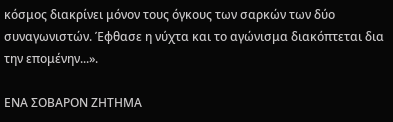κόσμος διακρίνει μόνον τους όγκους των σαρκών των δύο συναγωνιστών. Έφθασε η νύχτα και το αγώνισμα διακόπτεται δια την επομένην...».

ΕΝΑ ΣΟΒΑΡΟΝ ΖΗΤΗΜΑ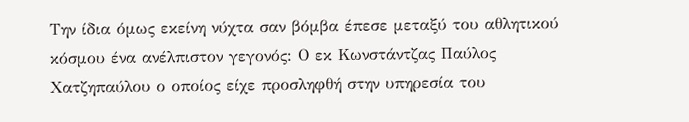Την ίδια όμως εκείνη νύχτα σαν βόμβα έπεσε μεταξύ του αθλητικού κόσμου ένα ανέλπιστον γεγονός: Ο εκ Κωνστάντζας Παύλος Χατζηπαύλου ο οποίος είχε προσληφθή στην υπηρεσία του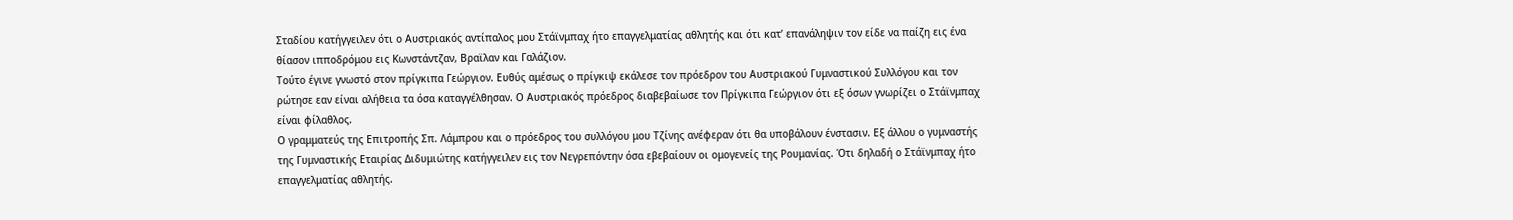Σταδίου κατήγγειλεν ότι ο Αυστριακός αντίπαλος μου Στάϊνμπαχ ήτο επαγγελματίας αθλητής και ότι κατ’ επανάληψιν τον είδε να παίζη εις ένα θίασον ιπποδρόμου εις Κωνστάντζαν, Βραϊλαν και Γαλάζιον.
Τούτο έγινε γνωστό στον πρίγκιπα Γεώργιον. Ευθύς αμέσως ο πρίγκιψ εκάλεσε τον πρόεδρον του Αυστριακού Γυμναστικού Συλλόγου και τον ρώτησε εαν είναι αλήθεια τα όσα καταγγέλθησαν. Ο Αυστριακός πρόεδρος διαβεβαίωσε τον Πρίγκιπα Γεώργιον ότι εξ όσων γνωρίζει ο Στάϊνμπαχ είναι φίλαθλος.
Ο γραμματεύς της Επιτροπής Σπ. Λάμπρου και ο πρόεδρος του συλλόγου μου Τζίνης ανέφεραν ότι θα υποβάλουν ένστασιν. Εξ άλλου ο γυμναστής της Γυμναστικής Εταιρίας Διδυμιώτης κατήγγειλεν εις τον Νεγρεπόντην όσα εβεβαίουν οι ομογενείς της Ρουμανίας. Ότι δηλαδή ο Στάϊνμπαχ ήτο επαγγελματίας αθλητής.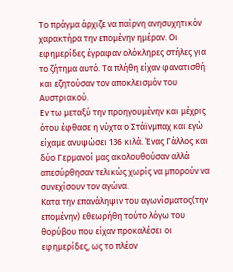Το πράγμα άρχιζε να παίρνη ανησυχητικόν χαρακτήρα την επομένην ημέραν. Οι εφημερίδες έγραφαν ολόκληρες στήλες για το ζήτημα αυτό. Τα πλήθη είχαν φανατισθή και εζητούσαν τον αποκλεισμόν του Αυστριακού.
Εν τω μεταξύ την προηγουμένην και μέχρις ότου έφθασε η νύχτα ο Στάϊνμπαχ και εγώ είχαμε ανυψώσει 136 κιλά. Ένας Γάλλος και δύο Γερμανοί μας ακολουθούσαν αλλά απεσύρθησαν τελικώς χωρίς να μπορούν να συνεχίσουν τον αγώνα.
Κατα την επανάληψιν του αγωνίσματος(την επομένην) εθεωρήθη τούτο λόγω του θορύβου που είχαν προκαλέσει οι εφημερίδες, ως το πλέον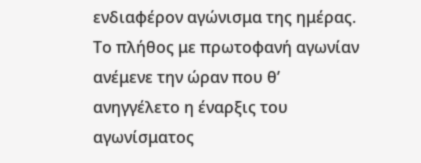ενδιαφέρον αγώνισμα της ημέρας. Το πλήθος με πρωτοφανή αγωνίαν ανέμενε την ώραν που θ’ ανηγγέλετο η έναρξις του αγωνίσματος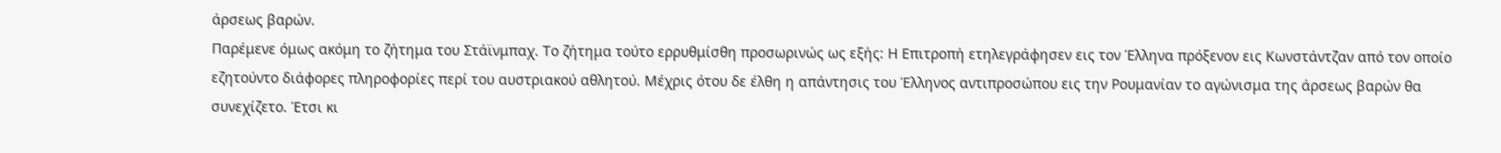άρσεως βαρών.
Παρέμενε όμως ακόμη το ζήτημα του Στάϊνμπαχ. Το ζήτημα τούτο ερρυθμίσθη προσωρινώς ως εξής: Η Επιτροπή ετηλεγράφησεν εις τον Έλληνα πρόξενον εις Κωνστάντζαν από τον οποίο εζητούντο διάφορες πληροφορίες περί του αυστριακού αθλητού. Μέχρις ότου δε έλθη η απάντησις του Έλληνος αντιπροσώπου εις την Ρουμανίαν το αγώνισμα της άρσεως βαρών θα συνεχίζετο. Έτσι κι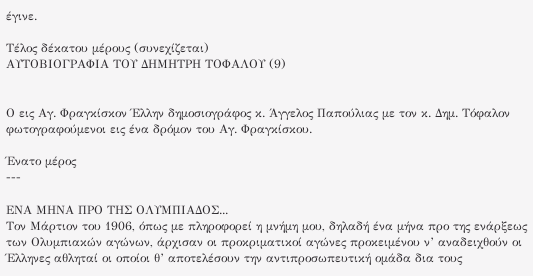έγινε.

Τέλος δέκατου μέρους (συνεχίζεται)
ΑΥΤΟΒΙΟΓΡΑΦΙΑ ΤΟΥ ΔΗΜΗΤΡΗ ΤΟΦΑΛΟΥ (9)


Ο εις Αγ. Φραγκίσκον Έλλην δημοσιογράφος κ. Άγγελος Παπούλιας με τον κ. Δημ. Τόφαλον φωτογραφούμενοι εις ένα δρόμον του Αγ. Φραγκίσκου.

Ένατο μέρος
---

ΕΝΑ ΜΗΝΑ ΠΡΟ ΤΗΣ ΟΛΥΜΠΙΑΔΟΣ...
Τον Μάρτιον του 1906, όπως με πληροφορεί η μνήμη μου, δηλαδή ένα μήνα προ της ενάρξεως των Ολυμπιακών αγώνων, άρχισαν οι προκριματικοί αγώνες προκειμένου ν’ αναδειχθούν οι Έλληνες αθληταί οι οποίοι θ’ αποτελέσουν την αντιπροσωπευτική ομάδα δια τους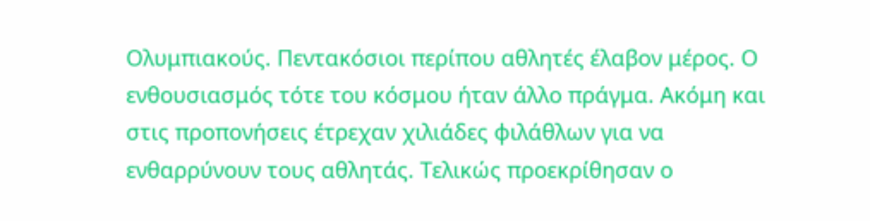Ολυμπιακούς. Πεντακόσιοι περίπου αθλητές έλαβον μέρος. Ο ενθουσιασμός τότε του κόσμου ήταν άλλο πράγμα. Ακόμη και στις προπονήσεις έτρεχαν χιλιάδες φιλάθλων για να ενθαρρύνουν τους αθλητάς. Τελικώς προεκρίθησαν ο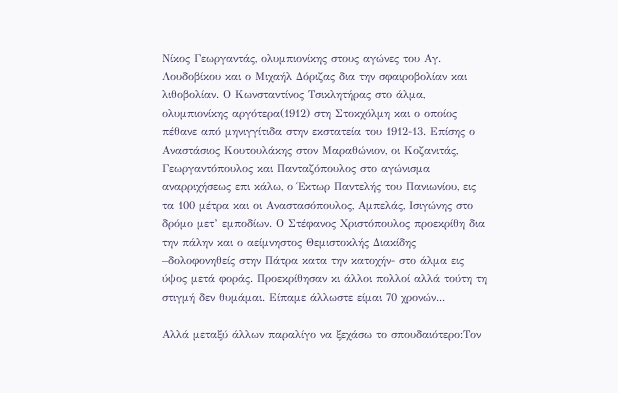Νίκος Γεωργαντάς, ολυμπιονίκης στους αγώνες του Αγ. Λουδοβίκου και ο Μιχαήλ Δόριζας δια την σφαιροβολίαν και λιθοβολίαν. Ο Κωνσταντίνος Τσικλητήρας στο άλμα, ολυμπιονίκης αργότερα(1912) στη Στοκχόλμη και ο οποίος πέθανε από μηνιγγίτιδα στην εκστατεία του 1912-13. Επίσης ο Αναστάσιος Κουτουλάκης στον Μαραθώνιον, οι Κοζανιτάς, Γεωργαντόπουλος και Πανταζόπουλος στο αγώνισμα αναρριχήσεως επι κάλω, ο Έκτωρ Παντελής του Πανιωνίου, εις τα 100 μέτρα και οι Αναστασόπουλος, Αμπελάς, Ισιγώνης στο δρόμο μετ’ εμποδίων. Ο Στέφανος Χριστόπουλος προεκρίθη δια την πάλην και ο αείμνηστος Θεμιστοκλής Διακίδης –δολοφονηθείς στην Πάτρα κατα την κατοχήν- στο άλμα εις ύψος μετά φοράς. Προεκρίθησαν κι άλλοι πολλοί αλλά τούτη τη στιγμή δεν θυμάμαι. Είπαμε άλλωστε είμαι 70 χρονών...

Αλλά μεταξύ άλλων παραλίγο να ξεχάσω το σπουδαιότερο:Τον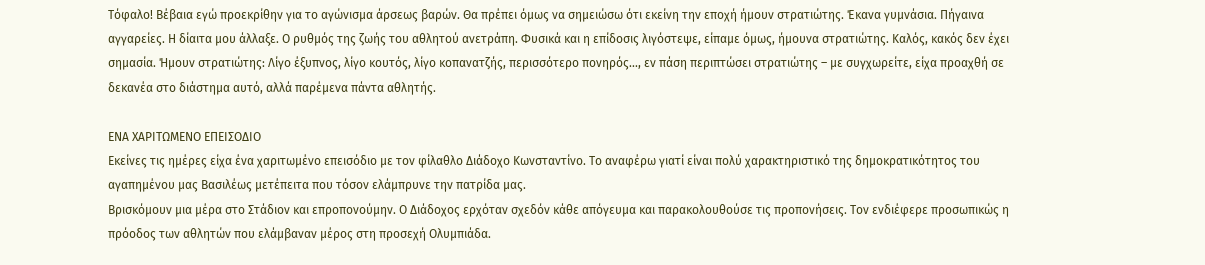Τόφαλο! Βέβαια εγώ προεκρίθην για το αγώνισμα άρσεως βαρών. Θα πρέπει όμως να σημειώσω ότι εκείνη την εποχή ήμουν στρατιώτης. Έκανα γυμνάσια. Πήγαινα αγγαρείες. Η δίαιτα μου άλλαξε. Ο ρυθμός της ζωής του αθλητού ανετράπη. Φυσικά και η επίδοσις λιγόστεψε, είπαμε όμως, ήμουνα στρατιώτης. Καλός, κακός δεν έχει σημασία. Ήμουν στρατιώτης: Λίγο έξυπνος, λίγο κουτός, λίγο κοπανατζής, περισσότερο πονηρός..., εν πάση περιπτώσει στρατιώτης – με συγχωρείτε, είχα προαχθή σε δεκανέα στο διάστημα αυτό, αλλά παρέμενα πάντα αθλητής.

ΕΝΑ ΧΑΡΙΤΩΜΕΝΟ ΕΠΕΙΣΟΔΙΟ
Εκείνες τις ημέρες είχα ένα χαριτωμένο επεισόδιο με τον φίλαθλο Διάδοχο Κωνσταντίνο. Το αναφέρω γιατί είναι πολύ χαρακτηριστικό της δημοκρατικότητος του αγαπημένου μας Βασιλέως μετέπειτα που τόσον ελάμπρυνε την πατρίδα μας.
Βρισκόμουν μια μέρα στο Στάδιον και επροπονούμην. Ο Διάδοχος ερχόταν σχεδόν κάθε απόγευμα και παρακολουθούσε τις προπονήσεις. Τον ενδιέφερε προσωπικώς η πρόοδος των αθλητών που ελάμβαναν μέρος στη προσεχή Ολυμπιάδα.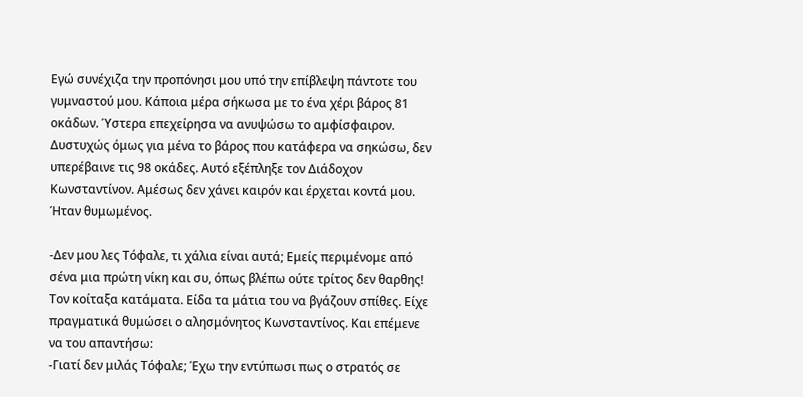Εγώ συνέχιζα την προπόνησι μου υπό την επίβλεψη πάντοτε του γυμναστού μου. Κάποια μέρα σήκωσα με το ένα χέρι βάρος 81 οκάδων. Ύστερα επεχείρησα να ανυψώσω το αμφίσφαιρον. Δυστυχώς όμως για μένα το βάρος που κατάφερα να σηκώσω, δεν υπερέβαινε τις 98 οκάδες. Αυτό εξέπληξε τον Διάδοχον Κωνσταντίνον. Αμέσως δεν χάνει καιρόν και έρχεται κοντά μου. Ήταν θυμωμένος.

-Δεν μου λες Τόφαλε, τι χάλια είναι αυτά; Εμείς περιμένομε από σένα μια πρώτη νίκη και συ, όπως βλέπω ούτε τρίτος δεν θαρθης!
Τον κοίταξα κατάματα. Είδα τα μάτια του να βγάζουν σπίθες. Είχε πραγματικά θυμώσει ο αλησμόνητος Κωνσταντίνος. Και επέμενε να του απαντήσω:
-Γιατί δεν μιλάς Τόφαλε; Έχω την εντύπωσι πως ο στρατός σε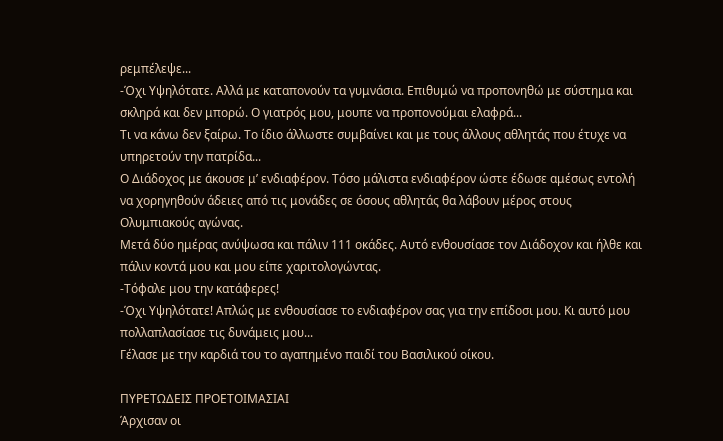ρεμπέλεψε...
-Όχι Υψηλότατε. Αλλά με καταπονούν τα γυμνάσια. Επιθυμώ να προπονηθώ με σύστημα και σκληρά και δεν μπορώ. Ο γιατρός μου, μουπε να προπονούμαι ελαφρά...
Τι να κάνω δεν ξαίρω. Το ίδιο άλλωστε συμβαίνει και με τους άλλους αθλητάς που έτυχε να υπηρετούν την πατρίδα...
Ο Διάδοχος με άκουσε μ’ ενδιαφέρον. Τόσο μάλιστα ενδιαφέρον ώστε έδωσε αμέσως εντολή να χορηγηθούν άδειες από τις μονάδες σε όσους αθλητάς θα λάβουν μέρος στους Ολυμπιακούς αγώνας.
Μετά δύο ημέρας ανύψωσα και πάλιν 111 οκάδες. Αυτό ενθουσίασε τον Διάδοχον και ήλθε και πάλιν κοντά μου και μου είπε χαριτολογώντας.
-Τόφαλε μου την κατάφερες!
-Όχι Υψηλότατε! Απλώς με ενθουσίασε το ενδιαφέρον σας για την επίδοσι μου. Κι αυτό μου πολλαπλασίασε τις δυνάμεις μου...
Γέλασε με την καρδιά του το αγαπημένο παιδί του Βασιλικού οίκου.

ΠΥΡΕΤΩΔΕΙΣ ΠΡΟΕΤΟΙΜΑΣΙΑΙ
Άρχισαν οι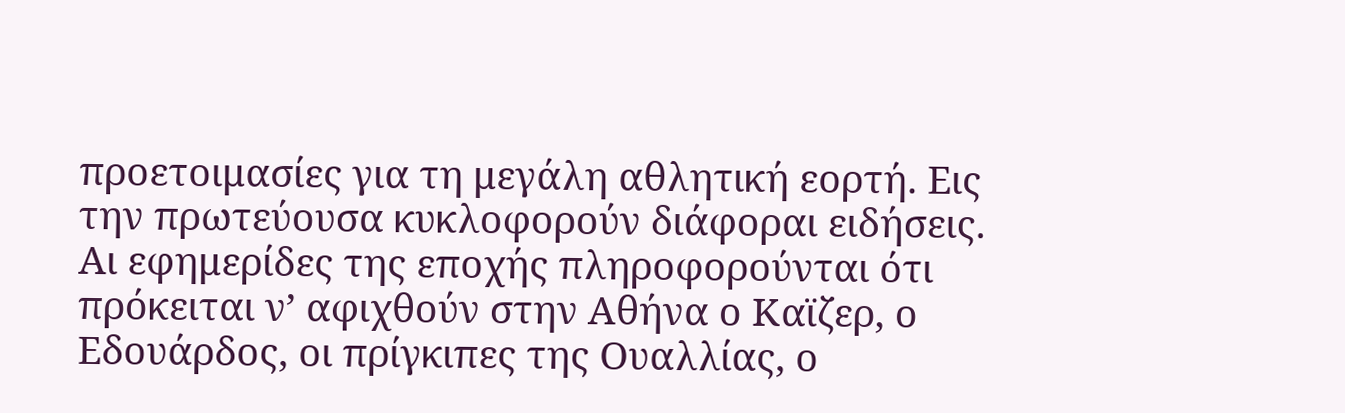προετοιμασίες για τη μεγάλη αθλητική εορτή. Εις την πρωτεύουσα κυκλοφορούν διάφοραι ειδήσεις. Αι εφημερίδες της εποχής πληροφορούνται ότι πρόκειται ν’ αφιχθούν στην Αθήνα ο Καϊζερ, ο Εδουάρδος, οι πρίγκιπες της Ουαλλίας, ο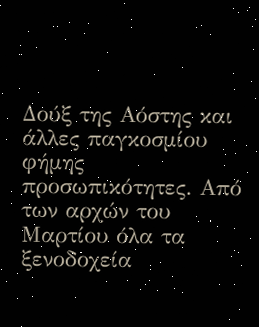Δούξ της Αόστης και άλλες παγκοσμίου φήμης προσωπικότητες. Από των αρχών του Μαρτίου όλα τα ξενοδοχεία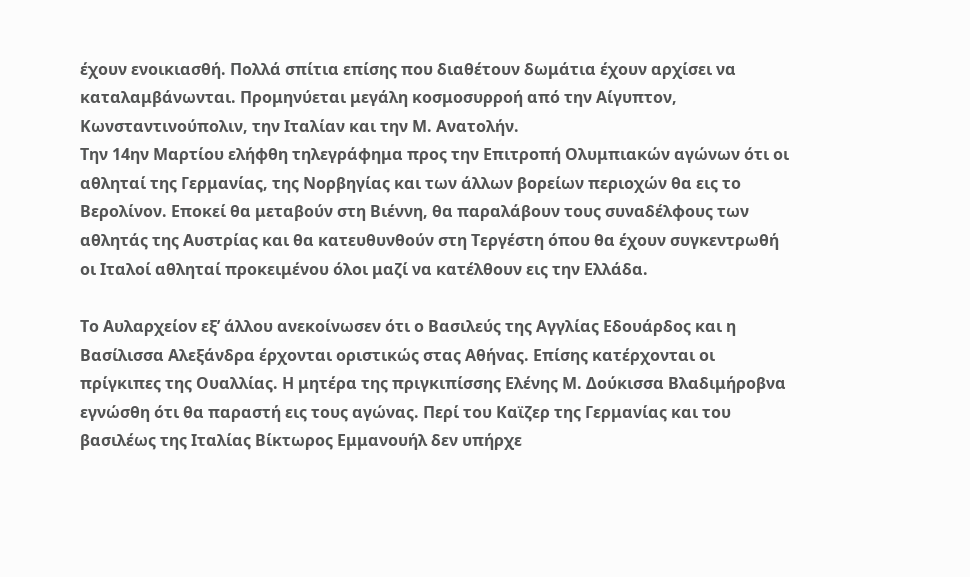έχουν ενοικιασθή. Πολλά σπίτια επίσης που διαθέτουν δωμάτια έχουν αρχίσει να καταλαμβάνωνται. Προμηνύεται μεγάλη κοσμοσυρροή από την Αίγυπτον, Κωνσταντινούπολιν, την Ιταλίαν και την Μ. Ανατολήν.
Την 14ην Μαρτίου ελήφθη τηλεγράφημα προς την Επιτροπή Ολυμπιακών αγώνων ότι οι αθληταί της Γερμανίας, της Νορβηγίας και των άλλων βορείων περιοχών θα εις το Βερολίνον. Εποκεί θα μεταβούν στη Βιέννη, θα παραλάβουν τους συναδέλφους των αθλητάς της Αυστρίας και θα κατευθυνθούν στη Τεργέστη όπου θα έχουν συγκεντρωθή οι Ιταλοί αθληταί προκειμένου όλοι μαζί να κατέλθουν εις την Ελλάδα.

Το Αυλαρχείον εξ’ άλλου ανεκοίνωσεν ότι ο Βασιλεύς της Αγγλίας Εδουάρδος και η Βασίλισσα Αλεξάνδρα έρχονται οριστικώς στας Αθήνας. Επίσης κατέρχονται οι πρίγκιπες της Ουαλλίας. Η μητέρα της πριγκιπίσσης Ελένης Μ. Δούκισσα Βλαδιμήροβνα εγνώσθη ότι θα παραστή εις τους αγώνας. Περί του Καϊζερ της Γερμανίας και του βασιλέως της Ιταλίας Βίκτωρος Εμμανουήλ δεν υπήρχε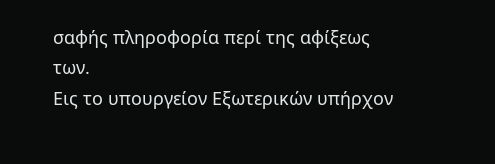σαφής πληροφορία περί της αφίξεως των.
Εις το υπουργείον Εξωτερικών υπήρχον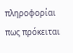πληροφορίαι πως πρόκειται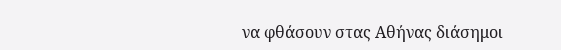να φθάσουν στας Αθήνας διάσημοι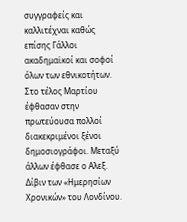συγγραφείς και καλλιτέχναι καθώς επίσης Γάλλοι ακαδημαϊκοί και σοφοί όλων των εθνικοτήτων. Στο τέλος Μαρτίου έφθασαν στην πρωτεύουσα πολλοί διακεκριμένοι ξένοι δημοσιογράφοι. Μεταξύ άλλων έφθασε ο Αλεξ. Δίβιν των «Ημερησίων Χρονικών» του Λονδίνου.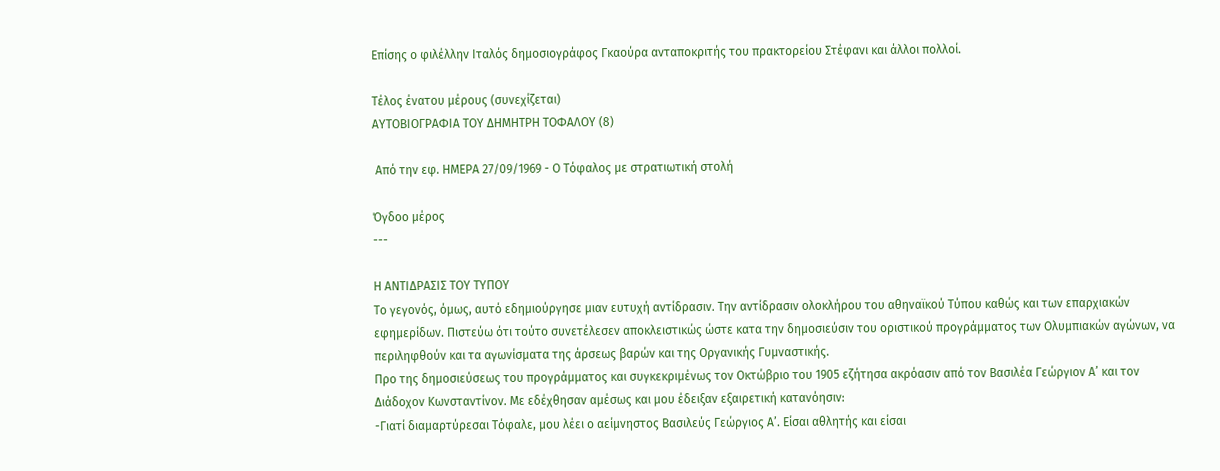Επίσης ο φιλέλλην Ιταλός δημοσιογράφος Γκαούρα ανταποκριτής του πρακτορείου Στέφανι και άλλοι πολλοί.

Τέλος ένατου μέρους (συνεχίζεται)
ΑΥΤΟΒΙΟΓΡΑΦΙΑ ΤΟΥ ΔΗΜΗΤΡΗ ΤΟΦΑΛΟΥ (8)

 Από την εφ. ΗΜΕΡΑ 27/09/1969 - Ο Τόφαλος με στρατιωτική στολή

Όγδοο μέρος
---

Η ΑΝΤΙΔΡΑΣΙΣ ΤΟΥ ΤΥΠΟΥ
Το γεγονός, όμως, αυτό εδημιούργησε μιαν ευτυχή αντίδρασιν. Την αντίδρασιν ολοκλήρου του αθηναϊκού Τύπου καθώς και των επαρχιακών εφημερίδων. Πιστεύω ότι τούτο συνετέλεσεν αποκλειστικώς ώστε κατα την δημοσιεύσιν του οριστικού προγράμματος των Ολυμπιακών αγώνων, να περιληφθούν και τα αγωνίσματα της άρσεως βαρών και της Οργανικής Γυμναστικής.
Προ της δημοσιεύσεως του προγράμματος και συγκεκριμένως τον Οκτώβριο του 1905 εζήτησα ακρόασιν από τον Βασιλέα Γεώργιον Α’ και τον Διάδοχον Κωνσταντίνον. Με εδέχθησαν αμέσως και μου έδειξαν εξαιρετική κατανόησιν:
-Γιατί διαμαρτύρεσαι Τόφαλε, μου λέει ο αείμνηστος Βασιλεύς Γεώργιος Α’. Είσαι αθλητής και είσαι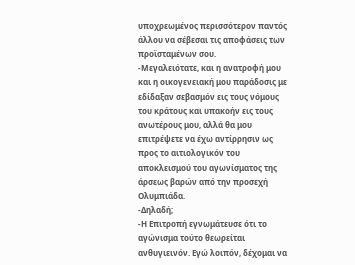υποχρεωμένος περισσότερον παντός άλλου να σέβεσαι τις αποφάσεις των προϊσταμένων σου.
-Μεγαλειότατε, και η ανατροφή μου και η οικογενειακή μου παράδοσις με εδίδαξαν σεβασμόν εις τους νόμους του κράτους και υπακοήν εις τους ανωτέρους μου, αλλά θα μου επιτρέψετε να έχω αντίρρησιν ως προς το αιτιολογικόν του αποκλεισμού του αγωνίσματος της άρσεως βαρών από την προσεχή Ολυμπιάδα.
-Δηλαδή;
-Η Επιτροπή εγνωμάτευσε ότι το αγώνισμα τούτο θεωρείται ανθυγιεινόν. Εγώ λοιπόν, δέχομαι να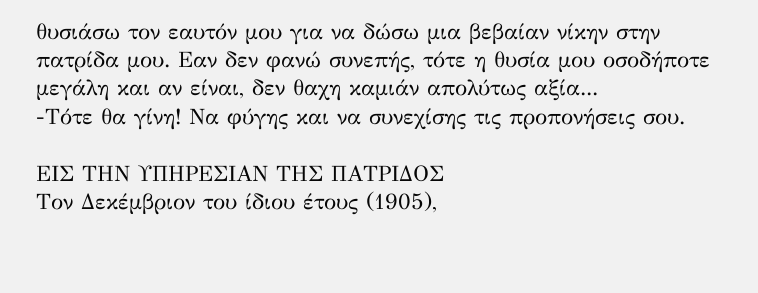θυσιάσω τον εαυτόν μου για να δώσω μια βεβαίαν νίκην στην πατρίδα μου. Εαν δεν φανώ συνεπής, τότε η θυσία μου οσοδήποτε μεγάλη και αν είναι, δεν θαχη καμιάν απολύτως αξία...
-Τότε θα γίνη! Να φύγης και να συνεχίσης τις προπονήσεις σου.

ΕΙΣ ΤΗΝ ΥΠΗΡΕΣΙΑΝ ΤΗΣ ΠΑΤΡΙΔΟΣ
Τον Δεκέμβριον του ίδιου έτους (1905),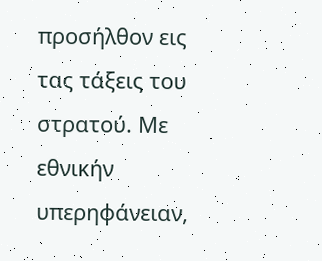προσήλθον εις τας τάξεις του στρατού. Με εθνικήν υπερηφάνειαν,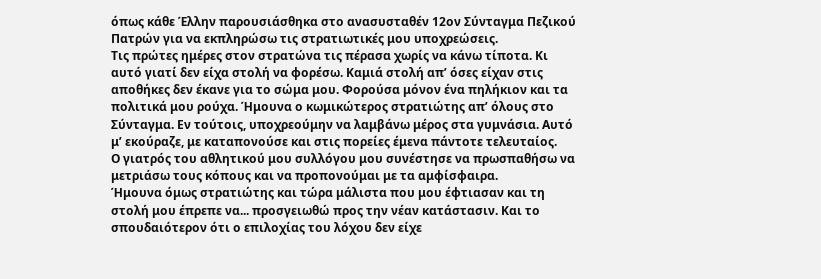όπως κάθε Έλλην παρουσιάσθηκα στο ανασυσταθέν 12ον Σύνταγμα Πεζικού Πατρών για να εκπληρώσω τις στρατιωτικές μου υποχρεώσεις.
Τις πρώτες ημέρες στον στρατώνα τις πέρασα χωρίς να κάνω τίποτα. Κι αυτό γιατί δεν είχα στολή να φορέσω. Καμιά στολή απ’ όσες είχαν στις αποθήκες δεν έκανε για το σώμα μου. Φορούσα μόνον ένα πηλήκιον και τα πολιτικά μου ρούχα. Ήμουνα ο κωμικώτερος στρατιώτης απ’ όλους στο Σύνταγμα. Εν τούτοις, υποχρεούμην να λαμβάνω μέρος στα γυμνάσια. Αυτό μ’ εκούραζε, με καταπονούσε και στις πορείες έμενα πάντοτε τελευταίος.
Ο γιατρός του αθλητικού μου συλλόγου μου συνέστησε να πρωσπαθήσω να μετριάσω τους κόπους και να προπονούμαι με τα αμφίσφαιρα.
Ήμουνα όμως στρατιώτης και τώρα μάλιστα που μου έφτιασαν και τη στολή μου έπρεπε να... προσγειωθώ προς την νέαν κατάστασιν. Και το σπουδαιότερον ότι ο επιλοχίας του λόχου δεν είχε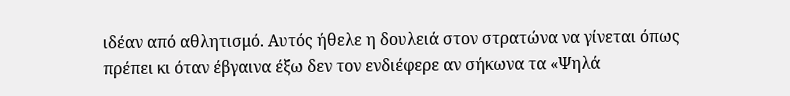ιδέαν από αθλητισμό. Αυτός ήθελε η δουλειά στον στρατώνα να γίνεται όπως πρέπει κι όταν έβγαινα έξω δεν τον ενδιέφερε αν σήκωνα τα «Ψηλά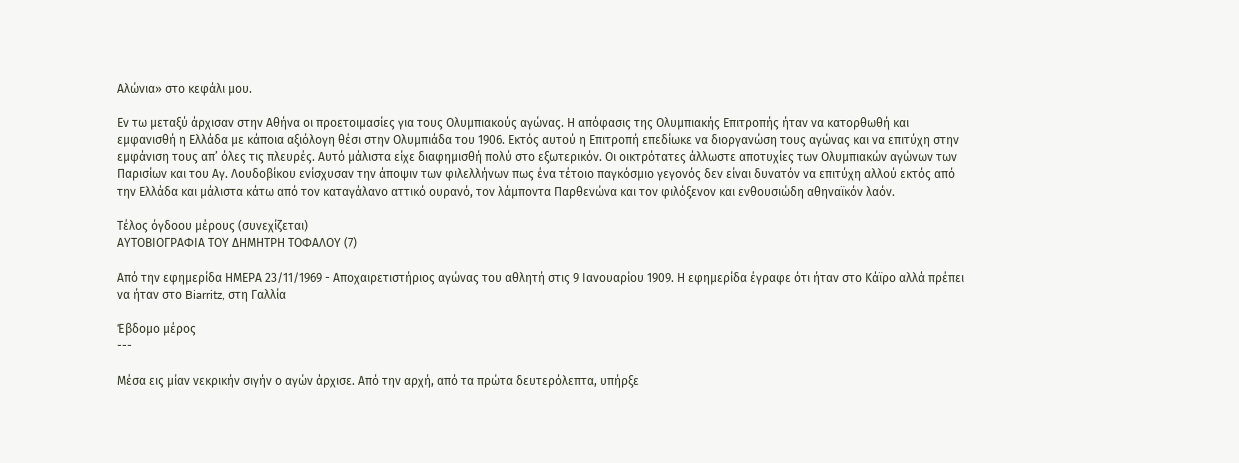Αλώνια» στο κεφάλι μου.

Εν τω μεταξύ άρχισαν στην Αθήνα οι προετοιμασίες για τους Ολυμπιακούς αγώνας. Η απόφασις της Ολυμπιακής Επιτροπής ήταν να κατορθωθή και εμφανισθή η Ελλάδα με κάποια αξιόλογη θέσι στην Ολυμπιάδα του 1906. Εκτός αυτού η Επιτροπή επεδίωκε να διοργανώση τους αγώνας και να επιτύχη στην εμφάνιση τους απ’ όλες τις πλευρές. Αυτό μάλιστα είχε διαφημισθή πολύ στο εξωτερικόν. Οι οικτρότατες άλλωστε αποτυχίες των Ολυμπιακών αγώνων των Παρισίων και του Αγ. Λουδοβίκου ενίσχυσαν την άποψιν των φιλελλήνων πως ένα τέτοιο παγκόσμιο γεγονός δεν είναι δυνατόν να επιτύχη αλλού εκτός από την Ελλάδα και μάλιστα κάτω από τον καταγάλανο αττικό ουρανό, τον λάμποντα Παρθενώνα και τον φιλόξενον και ενθουσιώδη αθηναϊκόν λαόν.

Τέλος όγδοου μέρους (συνεχίζεται)
ΑΥΤΟΒΙΟΓΡΑΦΙΑ ΤΟΥ ΔΗΜΗΤΡΗ ΤΟΦΑΛΟΥ (7)

Από την εφημερίδα ΗΜΕΡΑ 23/11/1969 - Αποχαιρετιστήριος αγώνας του αθλητή στις 9 Ιανουαρίου 1909. Η εφημερίδα έγραφε ότι ήταν στο Κάϊρο αλλά πρέπει να ήταν στο Biarritz, στη Γαλλία

Έβδομο μέρος
---

Μέσα εις μίαν νεκρικήν σιγήν ο αγών άρχισε. Από την αρχή, από τα πρώτα δευτερόλεπτα, υπήρξε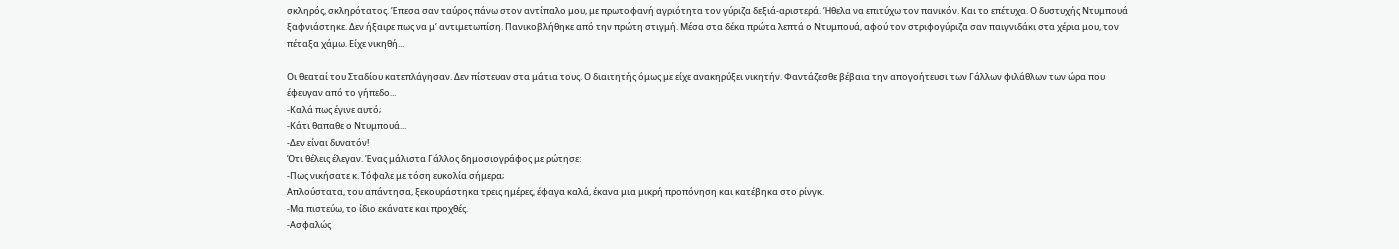σκληρός, σκληρότατος. Έπεσα σαν ταύρος πάνω στον αντίπαλο μου, με πρωτοφανή αγριότητα τον γύριζα δεξιά-αριστερά. Ήθελα να επιτύχω τον πανικόν. Και το επέτυχα. Ο δυστυχής Ντυμπουά ξαφνιάστηκε. Δεν ήξαιρε πως να μ’ αντιμετωπίση. Πανικοβλήθηκε από την πρώτη στιγμή. Μέσα στα δέκα πρώτα λεπτά ο Ντυμπουά, αφού τον στριφογύριζα σαν παιγνιδάκι στα χέρια μου, τον πέταξα χάμω. Είχε νικηθή...

Οι θεαταί του Σταδίου κατεπλάγησαν. Δεν πίστευαν στα μάτια τους. Ο διαιτητής όμως με είχε ανακηρύξει νικητήν. Φαντάζεσθε βέβαια την απογοήτευσι των Γάλλων φιλάθλων των ώρα που έφευγαν από το γήπεδο...
-Καλά πως έγινε αυτό;
-Κάτι θαπαθε ο Ντυμπουά...
-Δεν είναι δυνατόν!
Ότι θέλεις έλεγαν. Ένας μάλιστα Γάλλος δημοσιογράφος με ρώτησε:
-Πως νικήσατε κ. Τόφαλε με τόση ευκολία σήμερα;
Απλούστατα, του απάντησα, ξεκουράστηκα τρεις ημέρες, έφαγα καλά, έκανα μια μικρή προπόνηση και κατέβηκα στο ρίνγκ.
-Μα πιστεύω, το ίδιο εκάνατε και προχθές.
-Ασφαλώς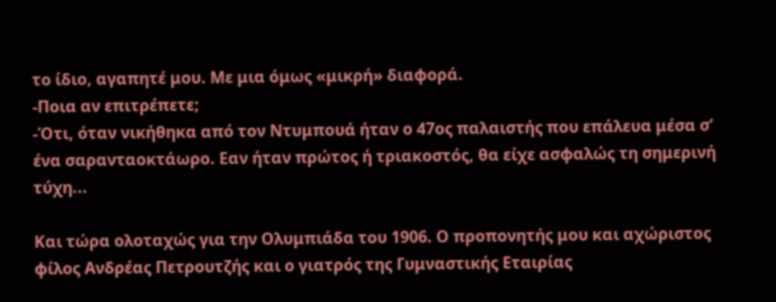το ίδιο, αγαπητέ μου. Με μια όμως «μικρή» διαφορά.
-Ποια αν επιτρέπετε;
-Ότι, όταν νικήθηκα από τον Ντυμπουά ήταν ο 47ος παλαιστής που επάλευα μέσα σ’ ένα σαρανταοκτάωρο. Εαν ήταν πρώτος ή τριακοστός, θα είχε ασφαλώς τη σημερινή τύχη...

Και τώρα ολοταχώς για την Ολυμπιάδα του 1906. Ο προπονητής μου και αχώριστος φίλος Ανδρέας Πετρουτζής και ο γιατρός της Γυμναστικής Εταιρίας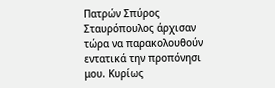Πατρών Σπύρος Σταυρόπουλος άρχισαν τώρα να παρακολουθούν εντατικά την προπόνησι μου. Κυρίως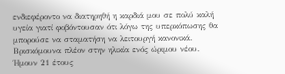ενδιεφέροντο να διατηρηθή η καρδιά μου σε πολύ καλή υγεία γιατί φοβόντουσαν ότι λόγω της υπερκόπωσης θα μπορούσε να σταματήση να λειτουργή κανονικά. Βρισκόμουνα πλέον στην ηλικία ενός ώριμου νέου. Ήμουν 21 έτους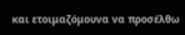και ετοιμαζόμουνα να προσέλθω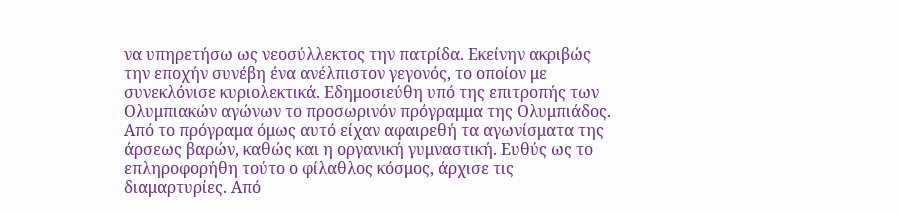να υπηρετήσω ως νεοσύλλεκτος την πατρίδα. Εκείνην ακριβώς την εποχήν συνέβη ένα ανέλπιστον γεγονός, το οποίον με συνεκλόνισε κυριολεκτικά. Εδημοσιεύθη υπό της επιτροπής των Ολυμπιακών αγώνων το προσωρινόν πρόγραμμα της Ολυμπιάδος. Από το πρόγραμα όμως αυτό είχαν αφαιρεθή τα αγωνίσματα της άρσεως βαρών, καθώς και η οργανική γυμναστική. Ευθύς ως το επληροφορήθη τούτο ο φίλαθλος κόσμος, άρχισε τις διαμαρτυρίες. Από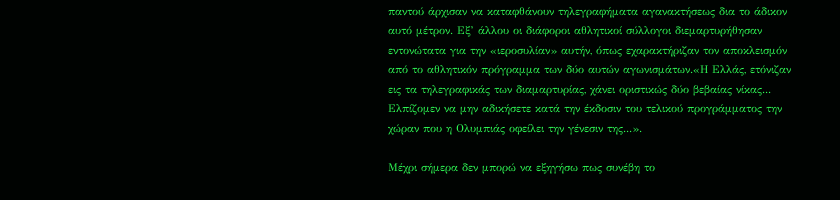παντού άρχισαν να καταφθάνουν τηλεγραφήματα αγανακτήσεως δια το άδικον αυτό μέτρον. Εξ’ άλλου οι διάφοροι αθλητικοί σύλλογοι διεμαρτυρήθησαν εντονώτατα για την «ιεροσυλίαν» αυτήν, όπως εχαρακτήριζαν τον αποκλεισμόν από το αθλητικόν πρόγραμμα των δύο αυτών αγωνισμάτων.«Η Ελλάς, ετόνιζαν εις τα τηλεγραφικάς των διαμαρτυρίας, χάνει οριστικώς δύο βεβαίας νίκας... Ελπίζομεν να μην αδικήσετε κατά την έκδοσιν του τελικού προγράμματος την χώραν που η Ολυμπιάς οφείλει την γένεσιν της...».

Μέχρι σήμερα δεν μπορώ να εξηγήσω πως συνέβη το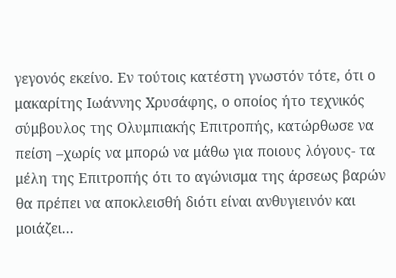γεγονός εκείνο. Εν τούτοις κατέστη γνωστόν τότε, ότι ο μακαρίτης Ιωάννης Χρυσάφης, ο οποίος ήτο τεχνικός σύμβουλος της Ολυμπιακής Επιτροπής, κατώρθωσε να πείση –χωρίς να μπορώ να μάθω για ποιους λόγους- τα μέλη της Επιτροπής ότι το αγώνισμα της άρσεως βαρών θα πρέπει να αποκλεισθή διότι είναι ανθυγιεινόν και μοιάζει...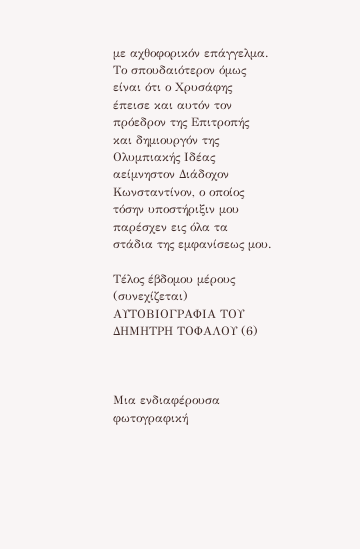με αχθοφορικόν επάγγελμα. Το σπουδαιότερον όμως είναι ότι ο Χρυσάφης έπεισε και αυτόν τον πρόεδρον της Επιτροπής και δημιουργόν της Ολυμπιακής Ιδέας αείμνηστον Διάδοχον Κωνσταντίνον, ο οποίος τόσην υποστήριξιν μου παρέσχεν εις όλα τα στάδια της εμφανίσεως μου.

Τέλος έβδομου μέρους (συνεχίζεται)
ΑΥΤΟΒΙΟΓΡΑΦΙΑ ΤΟΥ ΔΗΜΗΤΡΗ ΤΟΦΑΛΟΥ (6)



Μια ενδιαφέρουσα φωτογραφική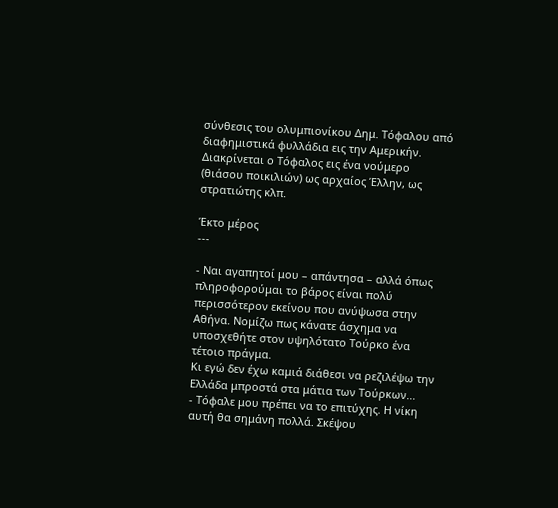σύνθεσις του ολυμπιονίκου Δημ. Τόφαλου από διαφημιστικά φυλλάδια εις την Αμερικήν. Διακρίνεται ο Τόφαλος εις ένα νούμερο (θιάσου ποικιλιών) ως αρχαίος Έλλην, ως στρατιώτης κλπ.

Έκτο μέρος
---

- Ναι αγαπητοί μου – απάντησα – αλλά όπως πληροφορούμαι το βάρος είναι πολύ περισσότερον εκείνου που ανύψωσα στην Αθήνα. Νομίζω πως κάνατε άσχημα να υποσχεθήτε στον υψηλότατο Τούρκο ένα τέτοιο πράγμα.
Κι εγώ δεν έχω καμιά διάθεσι να ρεζιλέψω την Ελλάδα μπροστά στα μάτια των Τούρκων...
- Τόφαλε μου πρέπει να το επιτύχης. Η νίκη αυτή θα σημάνη πολλά. Σκέψου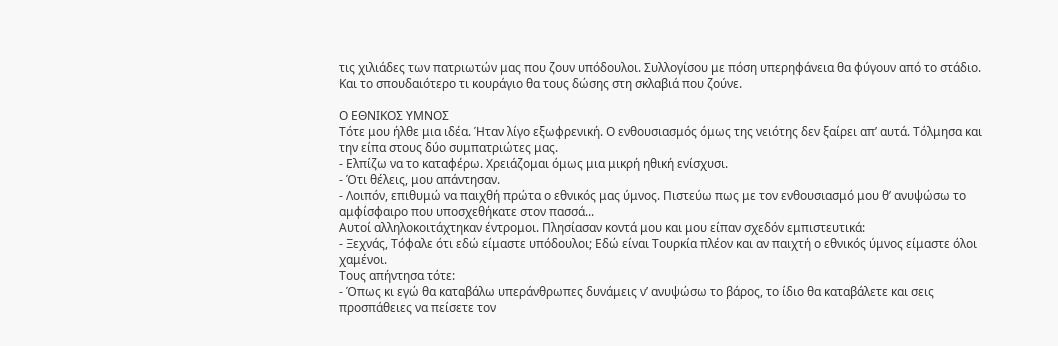τις χιλιάδες των πατριωτών μας που ζουν υπόδουλοι. Συλλογίσου με πόση υπερηφάνεια θα φύγουν από το στάδιο. Και το σπουδαιότερο τι κουράγιο θα τους δώσης στη σκλαβιά που ζούνε.

Ο ΕΘΝΙΚΟΣ ΥΜΝΟΣ
Τότε μου ήλθε μια ιδέα. Ήταν λίγο εξωφρενική. Ο ενθουσιασμός όμως της νειότης δεν ξαίρει απ’ αυτά. Τόλμησα και την είπα στους δύο συμπατριώτες μας.
- Ελπίζω να το καταφέρω. Χρειάζομαι όμως μια μικρή ηθική ενίσχυσι.
- Ότι θέλεις, μου απάντησαν.
- Λοιπόν, επιθυμώ να παιχθή πρώτα ο εθνικός μας ύμνος. Πιστεύω πως με τον ενθουσιασμό μου θ’ ανυψώσω το αμφίσφαιρο που υποσχεθήκατε στον πασσά...
Αυτοί αλληλοκοιτάχτηκαν έντρομοι. Πλησίασαν κοντά μου και μου είπαν σχεδόν εμπιστευτικά:
- Ξεχνάς, Τόφαλε ότι εδώ είμαστε υπόδουλοι; Εδώ είναι Τουρκία πλέον και αν παιχτή ο εθνικός ύμνος είμαστε όλοι χαμένοι.
Τους απήντησα τότε:
- Όπως κι εγώ θα καταβάλω υπεράνθρωπες δυνάμεις ν’ ανυψώσω το βάρος, το ίδιο θα καταβάλετε και σεις προσπάθειες να πείσετε τον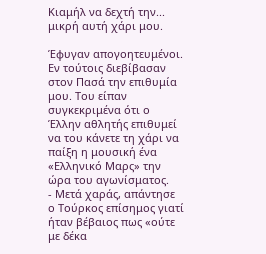Κιαμήλ να δεχτή την... μικρή αυτή χάρι μου.

Έφυγαν απογοητευμένοι. Εν τούτοις διεβίβασαν στον Πασά την επιθυμία μου. Του είπαν συγκεκριμένα ότι ο Έλλην αθλητής επιθυμεί να του κάνετε τη χάρι να παίξη η μουσική ένα «Ελληνικό Μαρς» την ώρα του αγωνίσματος.
- Μετά χαράς, απάντησε ο Τούρκος επίσημος γιατί ήταν βέβαιος πως «ούτε με δέκα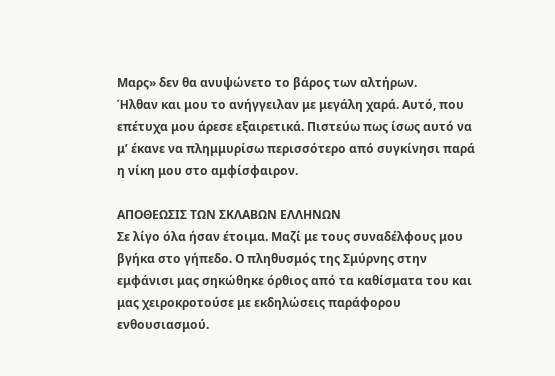Μαρς» δεν θα ανυψώνετο το βάρος των αλτήρων.
Ήλθαν και μου το ανήγγειλαν με μεγάλη χαρά. Αυτό, που επέτυχα μου άρεσε εξαιρετικά. Πιστεύω πως ίσως αυτό να μ’ έκανε να πλημμυρίσω περισσότερο από συγκίνησι παρά η νίκη μου στο αμφίσφαιρον.

ΑΠΟΘΕΩΣΙΣ ΤΩΝ ΣΚΛΑΒΩΝ ΕΛΛΗΝΩΝ
Σε λίγο όλα ήσαν έτοιμα. Μαζί με τους συναδέλφους μου βγήκα στο γήπεδο. Ο πληθυσμός της Σμύρνης στην εμφάνισι μας σηκώθηκε όρθιος από τα καθίσματα του και μας χειροκροτούσε με εκδηλώσεις παράφορου ενθουσιασμού.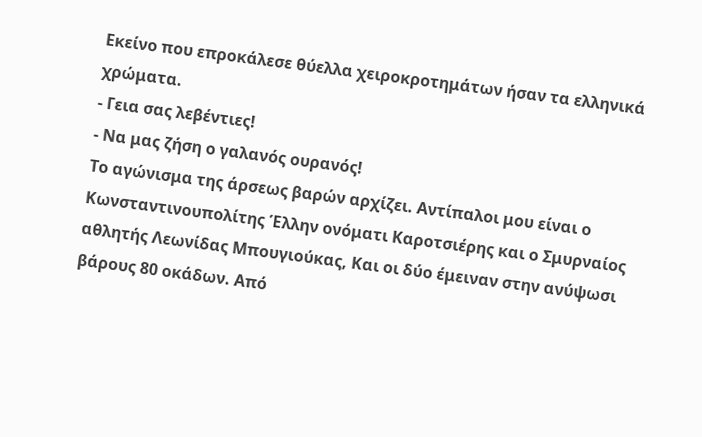Εκείνο που επροκάλεσε θύελλα χειροκροτημάτων ήσαν τα ελληνικά χρώματα.
- Γεια σας λεβέντιες!
- Να μας ζήση ο γαλανός ουρανός!
Το αγώνισμα της άρσεως βαρών αρχίζει. Αντίπαλοι μου είναι ο Κωνσταντινουπολίτης Έλλην ονόματι Καροτσιέρης και ο Σμυρναίος αθλητής Λεωνίδας Μπουγιούκας, Και οι δύο έμειναν στην ανύψωσι βάρους 80 οκάδων. Από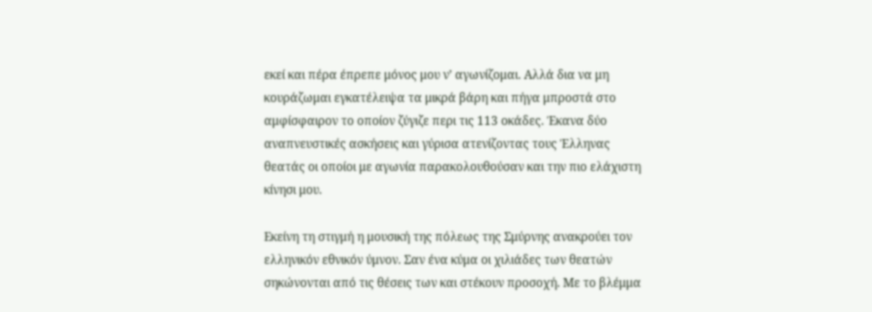εκεί και πέρα έπρεπε μόνος μου ν’ αγωνίζομαι. Αλλά δια να μη κουράζωμαι εγκατέλειψα τα μικρά βάρη και πήγα μπροστά στο αμφίσφαιρον το οποίον ζύγιζε περι τις 113 οκάδες. Έκανα δύο αναπνευστικές ασκήσεις και γύρισα ατενίζοντας τους Έλληνας θεατάς οι οποίοι με αγωνία παρακολουθούσαν και την πιο ελάχιστη κίνησι μου.

Εκείνη τη στιγμή η μουσική της πόλεως της Σμύρνης ανακρούει τον ελληνικόν εθνικόν ύμνον. Σαν ένα κύμα οι χιλιάδες των θεατών σηκώνονται από τις θέσεις των και στέκουν προσοχή. Με το βλέμμα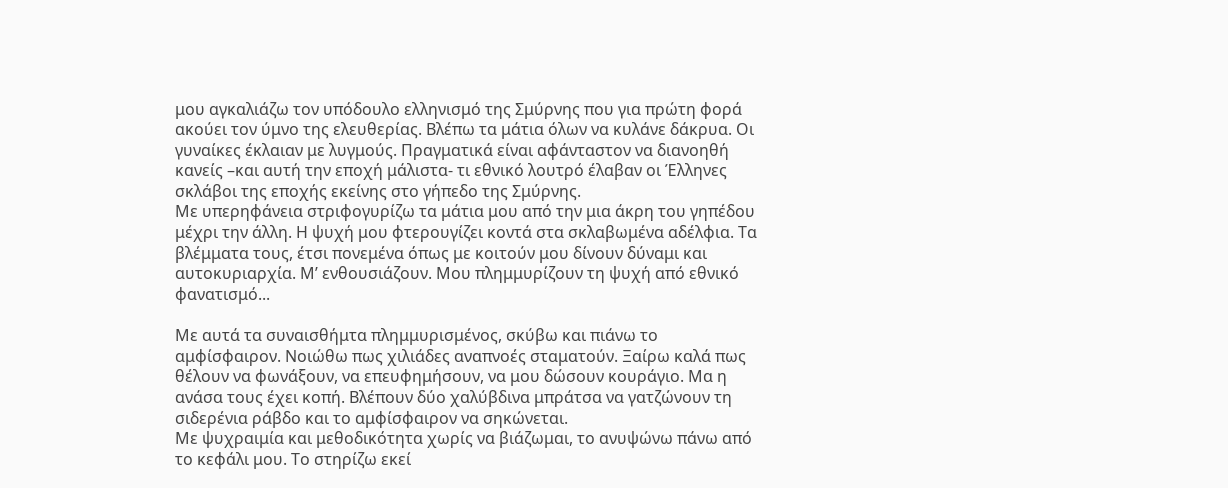μου αγκαλιάζω τον υπόδουλο ελληνισμό της Σμύρνης που για πρώτη φορά ακούει τον ύμνο της ελευθερίας. Βλέπω τα μάτια όλων να κυλάνε δάκρυα. Οι γυναίκες έκλαιαν με λυγμούς. Πραγματικά είναι αφάνταστον να διανοηθή κανείς –και αυτή την εποχή μάλιστα- τι εθνικό λουτρό έλαβαν οι Έλληνες σκλάβοι της εποχής εκείνης στο γήπεδο της Σμύρνης.
Με υπερηφάνεια στριφογυρίζω τα μάτια μου από την μια άκρη του γηπέδου μέχρι την άλλη. Η ψυχή μου φτερουγίζει κοντά στα σκλαβωμένα αδέλφια. Τα βλέμματα τους, έτσι πονεμένα όπως με κοιτούν μου δίνουν δύναμι και αυτοκυριαρχία. Μ’ ενθουσιάζουν. Μου πλημμυρίζουν τη ψυχή από εθνικό φανατισμό...

Με αυτά τα συναισθήμτα πλημμυρισμένος, σκύβω και πιάνω το αμφίσφαιρον. Νοιώθω πως χιλιάδες αναπνοές σταματούν. Ξαίρω καλά πως θέλουν να φωνάξουν, να επευφημήσουν, να μου δώσουν κουράγιο. Μα η ανάσα τους έχει κοπή. Βλέπουν δύο χαλύβδινα μπράτσα να γατζώνουν τη σιδερένια ράβδο και το αμφίσφαιρον να σηκώνεται.
Με ψυχραιμία και μεθοδικότητα χωρίς να βιάζωμαι, το ανυψώνω πάνω από το κεφάλι μου. Το στηρίζω εκεί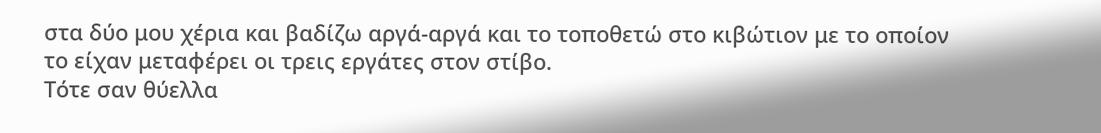στα δύο μου χέρια και βαδίζω αργά-αργά και το τοποθετώ στο κιβώτιον με το οποίον το είχαν μεταφέρει οι τρεις εργάτες στον στίβο.
Τότε σαν θύελλα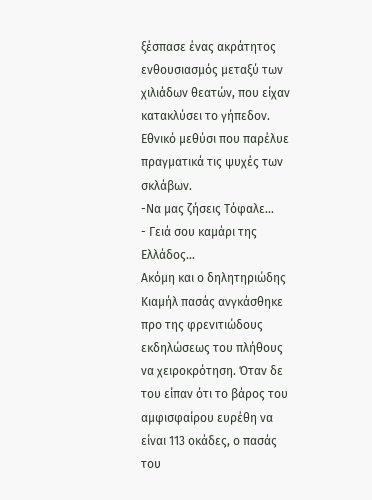ξέσπασε ένας ακράτητος ενθουσιασμός μεταξύ των χιλιάδων θεατών, που είχαν κατακλύσει το γήπεδον. Εθνικό μεθύσι που παρέλυε πραγματικά τις ψυχές των σκλάβων.
-Να μας ζήσεις Τόφαλε...
- Γειά σου καμάρι της Ελλάδος...
Ακόμη και ο δηλητηριώδης Κιαμήλ πασάς ανγκάσθηκε προ της φρενιτιώδους εκδηλώσεως του πλήθους να χειροκρότηση. Όταν δε του είπαν ότι το βάρος του αμφισφαίρου ευρέθη να είναι 113 οκάδες, ο πασάς του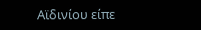Αϊδινίου είπε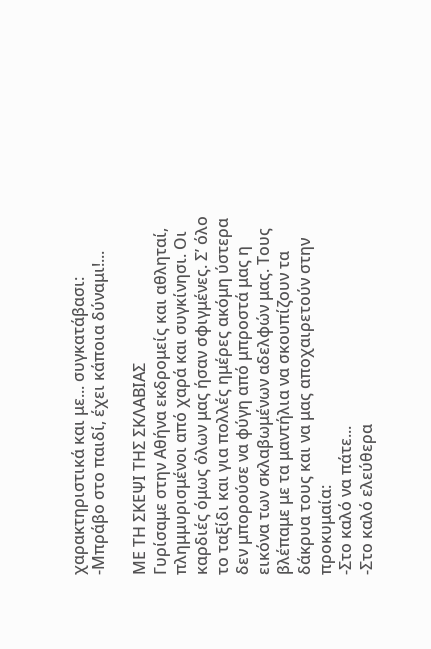χαρακτηριστικά και με... συγκατάβασι:
-Μπράβο στο παιδί, έχει κάποια δύναμι!...

ΜΕ ΤΗ ΣΚΕΨΙ ΤΗΣ ΣΚΛΑΒΙΑΣ
Γυρίσαμε στην Αθήνα εκδρομείς και αθληταί, πλημμυρισμένοι από χαρά και συγκίνησι. Οι καρδιές όμως όλων μας ήσαν σφιγμένες. Σ’ όλο το ταξίδι και για πολλές ημέρες ακόμη ύστερα δεν μπορούσε να φύγη από μπροστά μας η εικόνα των σκλαβωμένων αδελφών μας. Τους βλέπαμε με τα μαντήλια να σκουπίζουν τα δάκρυα τους και να μας αποχαιρετούν στην προκυμαία:
-Στο καλό να πάτε...
-Στο καλό ελεύθερα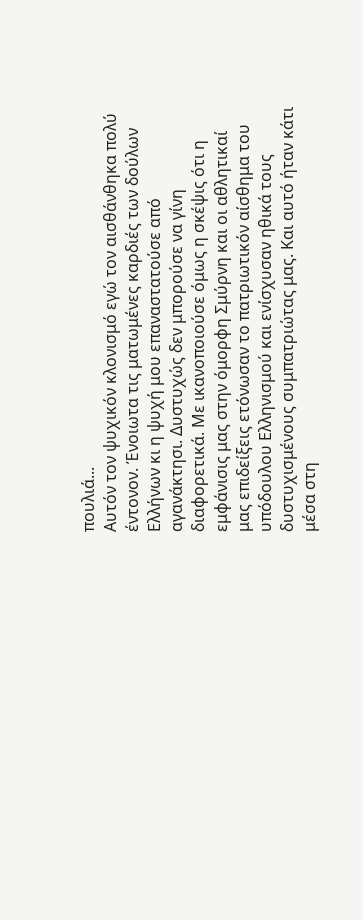πουλιά...
Αυτόν τον ψυχικόν κλονισμό εγώ τον αισθάνθηκα πολύ έντονον. Ένοιωτα τις ματωμένες καρδιές των δούλων Ελλήνων κι η ψυχή μου επαναστατούσε από αγανάκτησι. Δυστυχώς δεν μπορούσε να γίνη διαφορετικά. Με ικανοποιούσε όμως η σκέψις ότι η εμφάνισις μας στην όμορφη Σμύρνη και οι αθλητικαί μας επιδείξεις ετόνωσαν το πατριωτικόν αίσθημα του υπόδουλου Ελληνισμού και ενίσχυσαν ηθικά τους δυστυχισμένους συμπατριώτας μας. Και αυτό ήταν κάτι μέσα στη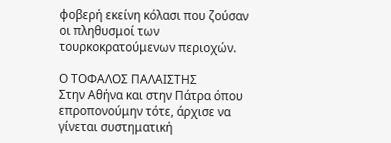φοβερή εκείνη κόλασι που ζούσαν οι πληθυσμοί των τουρκοκρατούμενων περιοχών.

Ο ΤΟΦΑΛΟΣ ΠΑΛΑΙΣΤΗΣ
Στην Αθήνα και στην Πάτρα όπου επροπονούμην τότε, άρχισε να γίνεται συστηματική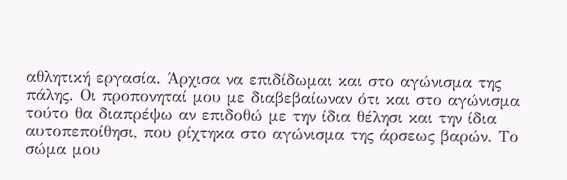αθλητική εργασία. Άρχισα να επιδίδωμαι και στο αγώνισμα της πάλης. Οι προπονηταί μου με διαβεβαίωναν ότι και στο αγώνισμα τούτο θα διαπρέψω αν επιδοθώ με την ίδια θέλησι και την ίδια αυτοπεποίθησι, που ρίχτηκα στο αγώνισμα της άρσεως βαρών. Το σώμα μου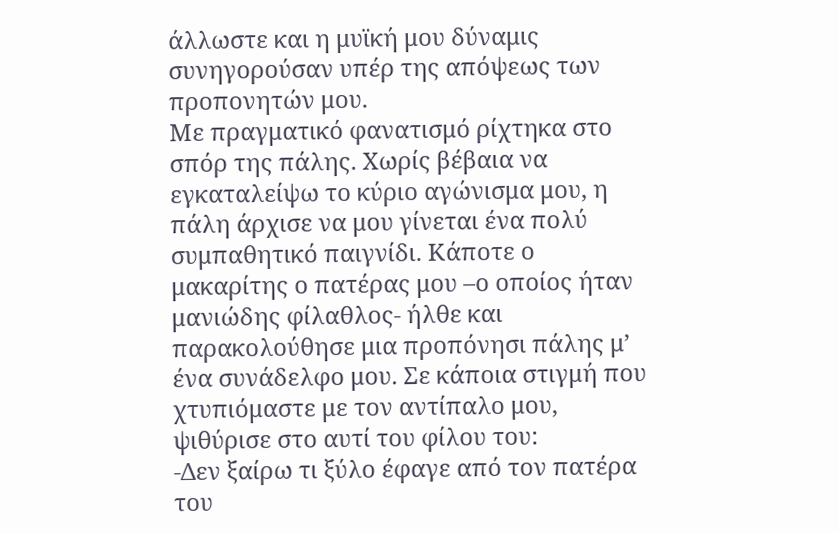άλλωστε και η μυϊκή μου δύναμις συνηγορούσαν υπέρ της απόψεως των προπονητών μου.
Με πραγματικό φανατισμό ρίχτηκα στο σπόρ της πάλης. Χωρίς βέβαια να εγκαταλείψω το κύριο αγώνισμα μου, η πάλη άρχισε να μου γίνεται ένα πολύ συμπαθητικό παιγνίδι. Κάποτε ο μακαρίτης ο πατέρας μου –ο οποίος ήταν μανιώδης φίλαθλος- ήλθε και παρακολούθησε μια προπόνησι πάλης μ’ ένα συνάδελφο μου. Σε κάποια στιγμή που χτυπιόμαστε με τον αντίπαλο μου, ψιθύρισε στο αυτί του φίλου του:
-Δεν ξαίρω τι ξύλο έφαγε από τον πατέρα του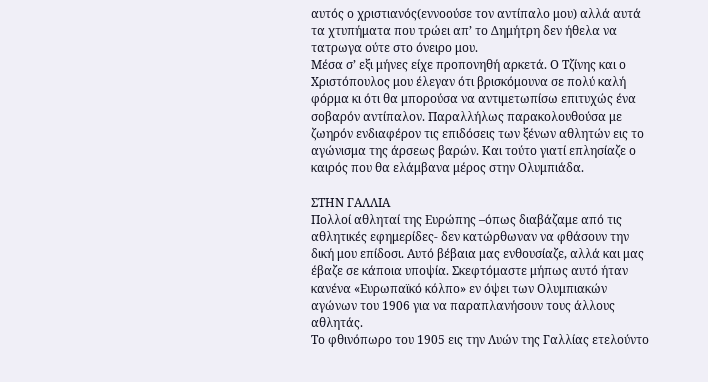αυτός ο χριστιανός(εννοούσε τον αντίπαλο μου) αλλά αυτά τα χτυπήματα που τρώει απ’ το Δημήτρη δεν ήθελα να τατρωγα ούτε στο όνειρο μου.
Μέσα σ’ εξι μήνες είχε προπονηθή αρκετά. Ο Τζίνης και ο Χριστόπουλος μου έλεγαν ότι βρισκόμουνα σε πολύ καλή φόρμα κι ότι θα μπορούσα να αντιμετωπίσω επιτυχώς ένα σοβαρόν αντίπαλον. Παραλλήλως παρακολουθούσα με ζωηρόν ενδιαφέρον τις επιδόσεις των ξένων αθλητών εις το αγώνισμα της άρσεως βαρών. Και τούτο γιατί επλησίαζε ο καιρός που θα ελάμβανα μέρος στην Ολυμπιάδα.

ΣΤΗΝ ΓΑΛΛΙΑ
Πολλοί αθληταί της Ευρώπης –όπως διαβάζαμε από τις αθλητικές εφημερίδες- δεν κατώρθωναν να φθάσουν την δική μου επίδοσι. Αυτό βέβαια μας ενθουσίαζε, αλλά και μας έβαζε σε κάποια υποψία. Σκεφτόμαστε μήπως αυτό ήταν κανένα «Ευρωπαϊκό κόλπο» εν όψει των Ολυμπιακών αγώνων του 1906 για να παραπλανήσουν τους άλλους αθλητάς.
Το φθινόπωρο του 1905 εις την Λυών της Γαλλίας ετελούντο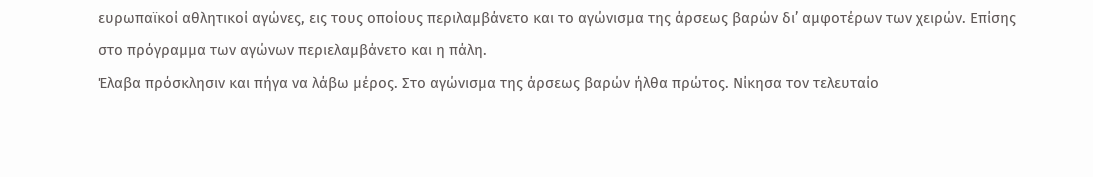ευρωπαϊκοί αθλητικοί αγώνες, εις τους οποίους περιλαμβάνετο και το αγώνισμα της άρσεως βαρών δι’ αμφοτέρων των χειρών. Επίσης στο πρόγραμμα των αγώνων περιελαμβάνετο και η πάλη.
Έλαβα πρόσκλησιν και πήγα να λάβω μέρος. Στο αγώνισμα της άρσεως βαρών ήλθα πρώτος. Νίκησα τον τελευταίο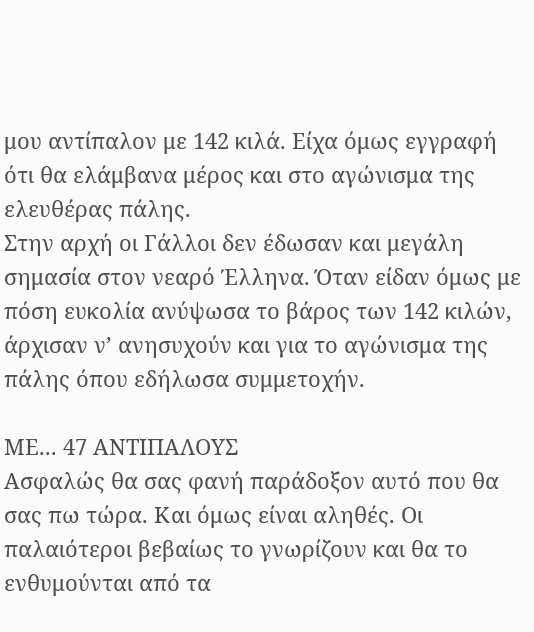μου αντίπαλον με 142 κιλά. Είχα όμως εγγραφή ότι θα ελάμβανα μέρος και στο αγώνισμα της ελευθέρας πάλης.
Στην αρχή οι Γάλλοι δεν έδωσαν και μεγάλη σημασία στον νεαρό Έλληνα. Όταν είδαν όμως με πόση ευκολία ανύψωσα το βάρος των 142 κιλών, άρχισαν ν’ ανησυχούν και για το αγώνισμα της πάλης όπου εδήλωσα συμμετοχήν.

ΜΕ... 47 ΑΝΤΙΠΑΛΟΥΣ
Ασφαλώς θα σας φανή παράδοξον αυτό που θα σας πω τώρα. Και όμως είναι αληθές. Οι παλαιότεροι βεβαίως το γνωρίζουν και θα το ενθυμούνται από τα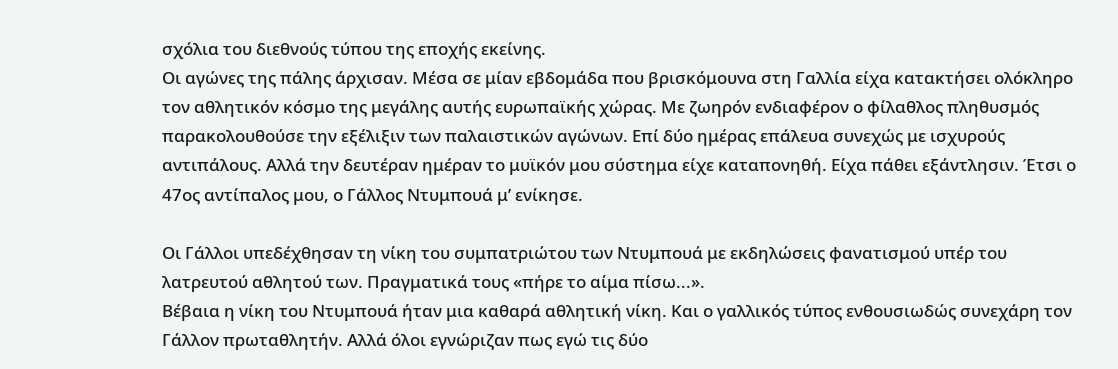σχόλια του διεθνούς τύπου της εποχής εκείνης.
Οι αγώνες της πάλης άρχισαν. Μέσα σε μίαν εβδομάδα που βρισκόμουνα στη Γαλλία είχα κατακτήσει ολόκληρο τον αθλητικόν κόσμο της μεγάλης αυτής ευρωπαϊκής χώρας. Με ζωηρόν ενδιαφέρον ο φίλαθλος πληθυσμός παρακολουθούσε την εξέλιξιν των παλαιστικών αγώνων. Επί δύο ημέρας επάλευα συνεχώς με ισχυρούς αντιπάλους. Αλλά την δευτέραν ημέραν το μυϊκόν μου σύστημα είχε καταπονηθή. Είχα πάθει εξάντλησιν. Έτσι ο 47ος αντίπαλος μου, ο Γάλλος Ντυμπουά μ’ ενίκησε.

Οι Γάλλοι υπεδέχθησαν τη νίκη του συμπατριώτου των Ντυμπουά με εκδηλώσεις φανατισμού υπέρ του λατρευτού αθλητού των. Πραγματικά τους «πήρε το αίμα πίσω...».
Βέβαια η νίκη του Ντυμπουά ήταν μια καθαρά αθλητική νίκη. Και ο γαλλικός τύπος ενθουσιωδώς συνεχάρη τον Γάλλον πρωταθλητήν. Αλλά όλοι εγνώριζαν πως εγώ τις δύο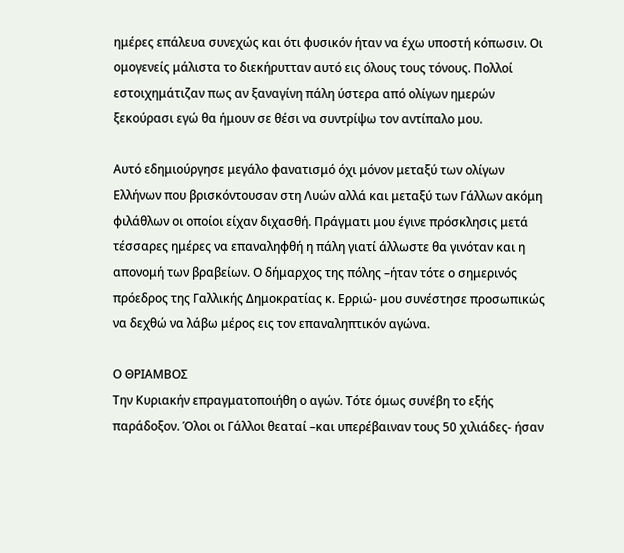ημέρες επάλευα συνεχώς και ότι φυσικόν ήταν να έχω υποστή κόπωσιν. Οι ομογενείς μάλιστα το διεκήρυτταν αυτό εις όλους τους τόνους. Πολλοί εστοιχημάτιζαν πως αν ξαναγίνη πάλη ύστερα από ολίγων ημερών ξεκούρασι εγώ θα ήμουν σε θέσι να συντρίψω τον αντίπαλο μου.

Αυτό εδημιούργησε μεγάλο φανατισμό όχι μόνον μεταξύ των ολίγων Ελλήνων που βρισκόντουσαν στη Λυών αλλά και μεταξύ των Γάλλων ακόμη φιλάθλων οι οποίοι είχαν διχασθή. Πράγματι μου έγινε πρόσκλησις μετά τέσσαρες ημέρες να επαναληφθή η πάλη γιατί άλλωστε θα γινόταν και η απονομή των βραβείων. Ο δήμαρχος της πόλης –ήταν τότε ο σημερινός πρόεδρος της Γαλλικής Δημοκρατίας κ. Ερριώ- μου συνέστησε προσωπικώς να δεχθώ να λάβω μέρος εις τον επαναληπτικόν αγώνα.

Ο ΘΡΙΑΜΒΟΣ
Την Κυριακήν επραγματοποιήθη ο αγών. Τότε όμως συνέβη το εξής παράδοξον. Όλοι οι Γάλλοι θεαταί –και υπερέβαιναν τους 50 χιλιάδες- ήσαν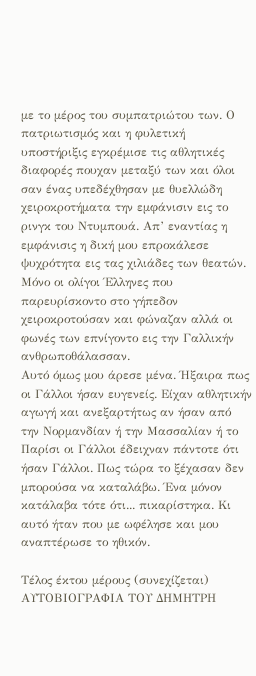με το μέρος του συμπατριώτου των. Ο πατριωτισμός και η φυλετική υποστήριξις εγκρέμισε τις αθλητικές διαφορές πουχαν μεταξύ των και όλοι σαν ένας υπεδέχθησαν με θυελλώδη χειροκροτήματα την εμφάνισιν εις το ρινγκ του Ντυμπουά. Απ’ εναντίας η εμφάνισις η δική μου επροκάλεσε ψυχρότητα εις τας χιλιάδες των θεατών. Μόνο οι ολίγοι Έλληνες που παρευρίσκοντο στο γήπεδον χειροκροτούσαν και φώναζαν αλλά οι φωνές των επνίγοντο εις την Γαλλικήν ανθρωποθάλασσαν.
Αυτό όμως μου άρεσε μένα. Ήξαιρα πως οι Γάλλοι ήσαν ευγενείς. Είχαν αθλητικήν αγωγή και ανεξαρτήτως αν ήσαν από την Νορμανδίαν ή την Μασσαλίαν ή το Παρίσι οι Γάλλοι έδειχναν πάντοτε ότι ήσαν Γάλλοι. Πως τώρα το ξέχασαν δεν μπορούσα να καταλάβω. Ένα μόνον κατάλαβα τότε ότι... πικαρίστηκα. Κι αυτό ήταν που με ωφέλησε και μου αναπτέρωσε το ηθικόν.

Τέλος έκτου μέρους (συνεχίζεται)
ΑΥΤΟΒΙΟΓΡΑΦΙΑ ΤΟΥ ΔΗΜΗΤΡΗ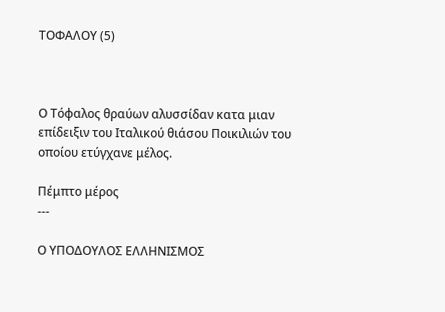ΤΟΦΑΛΟΥ (5)



Ο Τόφαλος θραύων αλυσσίδαν κατα μιαν επίδειξιν του Ιταλικού θιάσου Ποικιλιών του οποίου ετύγχανε μέλος.

Πέμπτο μέρος
---

Ο ΥΠΟΔΟΥΛΟΣ ΕΛΛΗΝΙΣΜΟΣ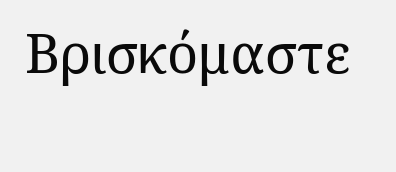Βρισκόμαστε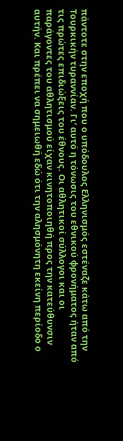πάντοτε στην εποχή που ο υπόδουλος Ελληνισμός εστέναζε κάτω από την Τουρκικήν τυραννίαν. Γι’ αυτό η τόνωσις του εθνικού φρονήματος ήταν από τις πρώτες επιδιώξεις του έθνους. Οι αθλητικοί σύλλογοι και οι παράγοντες του αθλητισμού είχαν κινητοποιηθή προς την κατεύθυνσιν αυτήν. Και πρέπει να σημειωθή εδώ ότι την αλησμόνητη εκείνη περίοδο ο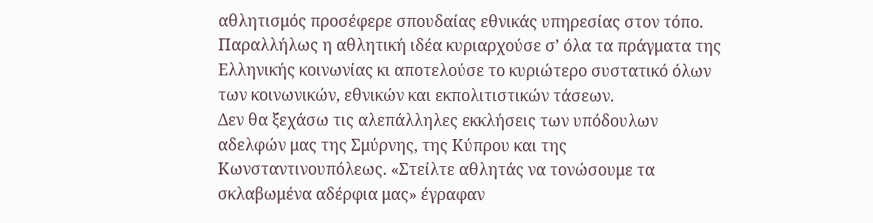αθλητισμός προσέφερε σπουδαίας εθνικάς υπηρεσίας στον τόπο. Παραλλήλως η αθλητική ιδέα κυριαρχούσε σ’ όλα τα πράγματα της Ελληνικής κοινωνίας κι αποτελούσε το κυριώτερο συστατικό όλων των κοινωνικών, εθνικών και εκπολιτιστικών τάσεων.
Δεν θα ξεχάσω τις αλεπάλληλες εκκλήσεις των υπόδουλων αδελφών μας της Σμύρνης, της Κύπρου και της Κωνσταντινουπόλεως. «Στείλτε αθλητάς να τονώσουμε τα σκλαβωμένα αδέρφια μας» έγραφαν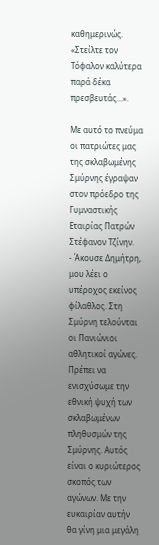καθημερινώς. «Στείλτε τον Τόφαλον καλύτερα παρά δέκα πρεσβευτάς...».

Με αυτό το πνεύμα οι πατριώτες μας της σκλαβωμένης Σμύρνης έγραψαν στον πρόεδρο της Γυμναστικής Εταιρίας Πατρών Στέφανον Τζίνην.
- Άκουσε Δημήτρη, μου λέει ο υπέροχος εκείνος φίλαθλος. Στη Σμύρνη τελούνται οι Πανιώνιοι αθλητικοί αγώνες. Πρέπει να ενισχύσωμε την εθνική ψυχή των σκλαβωμένων πληθυσμών της Σμύρνης. Αυτός είναι ο κυριώτερος σκοπός των αγώνων. Με την ευκαιρίαν αυτήν θα γίνη μια μεγάλη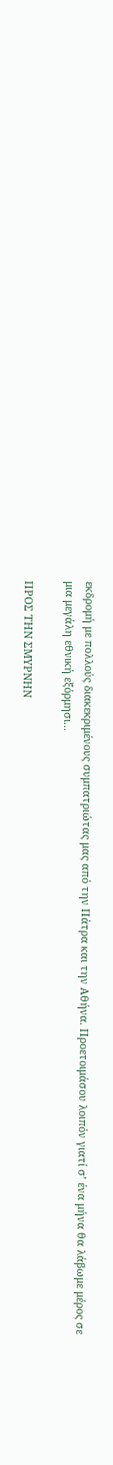εκδρομή με πολλούς διακεκριμένους συμπατριώτας μας από την Πάτρα και την Αθήνα. Προετοιμάσου λοιπόν γιατί σ’ ένα μήνα θα λάβωμε μέρος σε μια μεγάλη εθνική εξόρμησι...

ΠΡΟΣ ΤΗΝ ΣΜΥΡΝΗΝ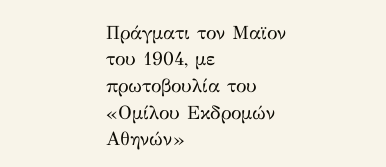Πράγματι τον Μαϊον του 1904, με πρωτοβουλία του «Ομίλου Εκδρομών Αθηνών»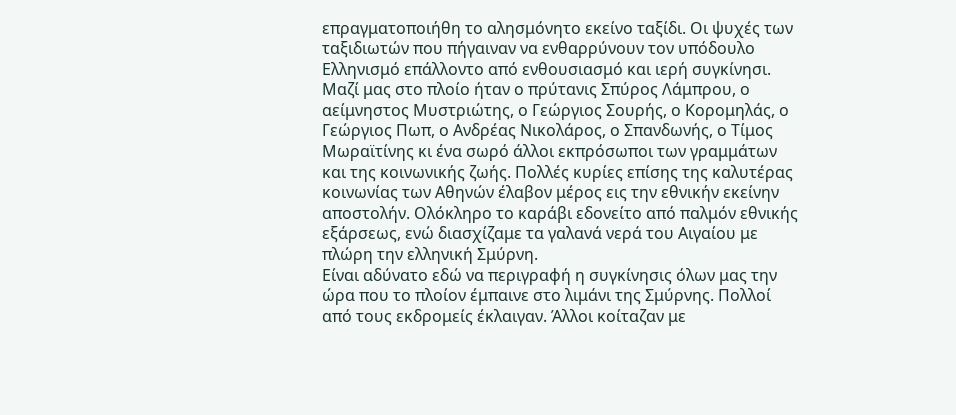επραγματοποιήθη το αλησμόνητο εκείνο ταξίδι. Οι ψυχές των ταξιδιωτών που πήγαιναν να ενθαρρύνουν τον υπόδουλο Ελληνισμό επάλλοντο από ενθουσιασμό και ιερή συγκίνησι. Μαζί μας στο πλοίο ήταν ο πρύτανις Σπύρος Λάμπρου, ο αείμνηστος Μυστριώτης, ο Γεώργιος Σουρής, ο Κορομηλάς, ο Γεώργιος Πωπ, ο Ανδρέας Νικολάρος, ο Σπανδωνής, ο Τίμος Μωραϊτίνης κι ένα σωρό άλλοι εκπρόσωποι των γραμμάτων και της κοινωνικής ζωής. Πολλές κυρίες επίσης της καλυτέρας κοινωνίας των Αθηνών έλαβον μέρος εις την εθνικήν εκείνην αποστολήν. Ολόκληρο το καράβι εδονείτο από παλμόν εθνικής εξάρσεως, ενώ διασχίζαμε τα γαλανά νερά του Αιγαίου με πλώρη την ελληνική Σμύρνη.
Είναι αδύνατο εδώ να περιγραφή η συγκίνησις όλων μας την ώρα που το πλοίον έμπαινε στο λιμάνι της Σμύρνης. Πολλοί από τους εκδρομείς έκλαιγαν. Άλλοι κοίταζαν με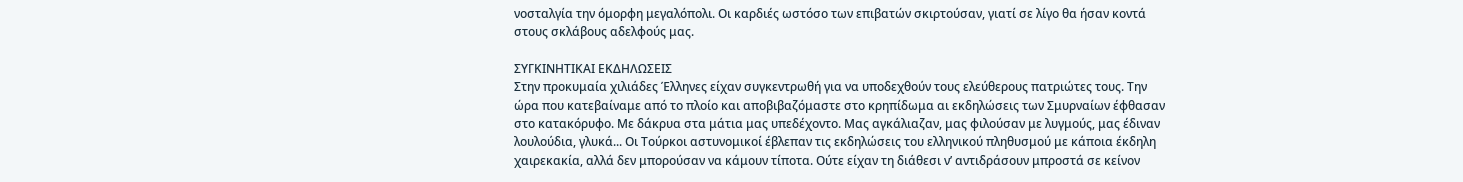νοσταλγία την όμορφη μεγαλόπολι. Οι καρδιές ωστόσο των επιβατών σκιρτούσαν, γιατί σε λίγο θα ήσαν κοντά στους σκλάβους αδελφούς μας.

ΣΥΓΚΙΝΗΤΙΚΑΙ ΕΚΔΗΛΩΣΕΙΣ
Στην προκυμαία χιλιάδες Έλληνες είχαν συγκεντρωθή για να υποδεχθούν τους ελεύθερους πατριώτες τους. Την ώρα που κατεβαίναμε από το πλοίο και αποβιβαζόμαστε στο κρηπίδωμα αι εκδηλώσεις των Σμυρναίων έφθασαν στο κατακόρυφο. Με δάκρυα στα μάτια μας υπεδέχοντο. Μας αγκάλιαζαν, μας φιλούσαν με λυγμούς, μας έδιναν λουλούδια, γλυκά... Οι Τούρκοι αστυνομικοί έβλεπαν τις εκδηλώσεις του ελληνικού πληθυσμού με κάποια έκδηλη χαιρεκακία, αλλά δεν μπορούσαν να κάμουν τίποτα. Ούτε είχαν τη διάθεσι ν’ αντιδράσουν μπροστά σε κείνον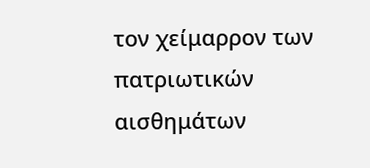τον χείμαρρον των πατριωτικών αισθημάτων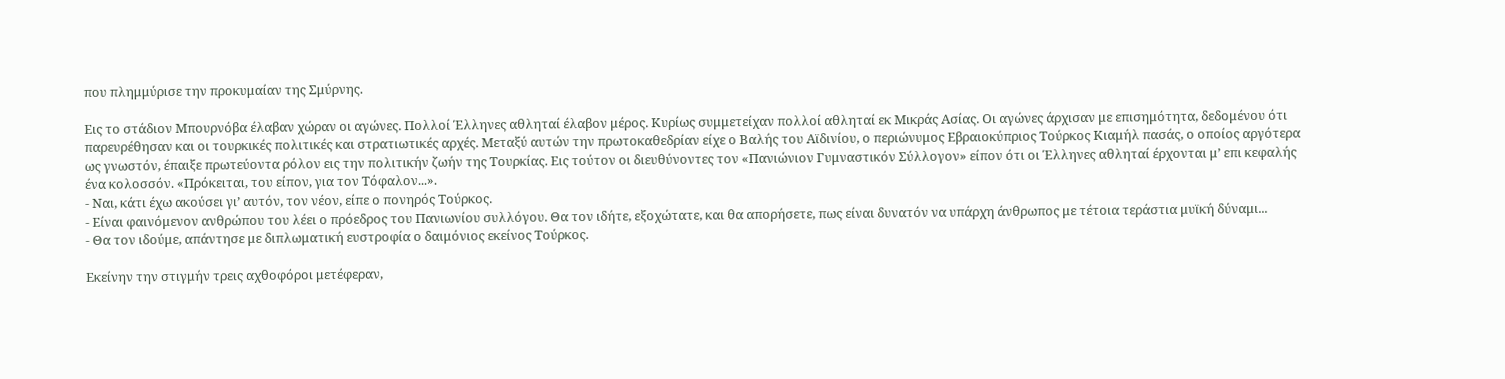που πλημμύρισε την προκυμαίαν της Σμύρνης.

Εις το στάδιον Μπουρνόβα έλαβαν χώραν οι αγώνες. Πολλοί Έλληνες αθληταί έλαβον μέρος. Κυρίως συμμετείχαν πολλοί αθληταί εκ Μικράς Ασίας. Οι αγώνες άρχισαν με επισημότητα, δεδομένου ότι παρευρέθησαν και οι τουρκικές πολιτικές και στρατιωτικές αρχές. Μεταξύ αυτών την πρωτοκαθεδρίαν είχε ο Βαλής του Αϊδινίου, ο περιώνυμος Εβραιοκύπριος Τούρκος Κιαμήλ πασάς, ο οποίος αργότερα ως γνωστόν, έπαιξε πρωτεύοντα ρόλον εις την πολιτικήν ζωήν της Τουρκίας. Εις τούτον οι διευθύνοντες τον «Πανιώνιον Γυμναστικόν Σύλλογον» είπον ότι οι Έλληνες αθληταί έρχονται μ’ επι κεφαλής ένα κολοσσόν. «Πρόκειται, του είπον, για τον Τόφαλον...».
- Ναι, κάτι έχω ακούσει γι’ αυτόν, τον νέον, είπε ο πονηρός Τούρκος.
- Είναι φαινόμενον ανθρώπου του λέει ο πρόεδρος του Πανιωνίου συλλόγου. Θα τον ιδήτε, εξοχώτατε, και θα απορήσετε, πως είναι δυνατόν να υπάρχη άνθρωπος με τέτοια τεράστια μυϊκή δύναμι...
- Θα τον ιδούμε, απάντησε με διπλωματική ευστροφία ο δαιμόνιος εκείνος Τούρκος.

Εκείνην την στιγμήν τρεις αχθοφόροι μετέφεραν,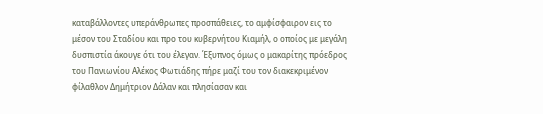καταβάλλοντες υπεράνθρωπες προσπάθειες, το αμφίσφαιρον εις το μέσον του Σταδίου και προ του κυβερνήτου Κιαμήλ, ο οποίος με μεγάλη δυσπιστία άκουγε ότι του έλεγαν. Έξυπνος όμως ο μακαρίτης πρόεδρος του Πανιωνίου Αλέκος Φωτιάδης πήρε μαζί του τον διακεκριμένον φίλαθλον Δημήτριον Δάλαν και πλησίασαν και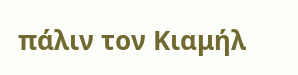πάλιν τον Κιαμήλ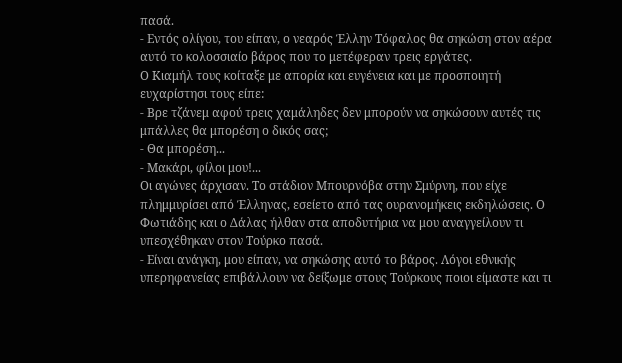πασά.
- Εντός ολίγου, του είπαν, ο νεαρός Έλλην Τόφαλος θα σηκώση στον αέρα αυτό το κολοσσιαίο βάρος που το μετέφεραν τρεις εργάτες.
Ο Κιαμήλ τους κοίταξε με απορία και ευγένεια και με προσποιητή ευχαρίστησι τους είπε:
- Βρε τζάνεμ αφού τρεις χαμάληδες δεν μπορούν να σηκώσουν αυτές τις μπάλλες θα μπορέση ο δικός σας;
- Θα μπορέση...
- Μακάρι, φίλοι μου!...
Οι αγώνες άρχισαν. Το στάδιον Μπουρνόβα στην Σμύρνη, που είχε πλημμυρίσει από Έλληνας, εσείετο από τας ουρανομήκεις εκδηλώσεις. Ο Φωτιάδης και ο Δάλας ήλθαν στα αποδυτήρια να μου αναγγείλουν τι υπεσχέθηκαν στον Τούρκο πασά.
- Είναι ανάγκη, μου είπαν, να σηκώσης αυτό το βάρος. Λόγοι εθνικής υπερηφανείας επιβάλλουν να δείξωμε στους Τούρκους ποιοι είμαστε και τι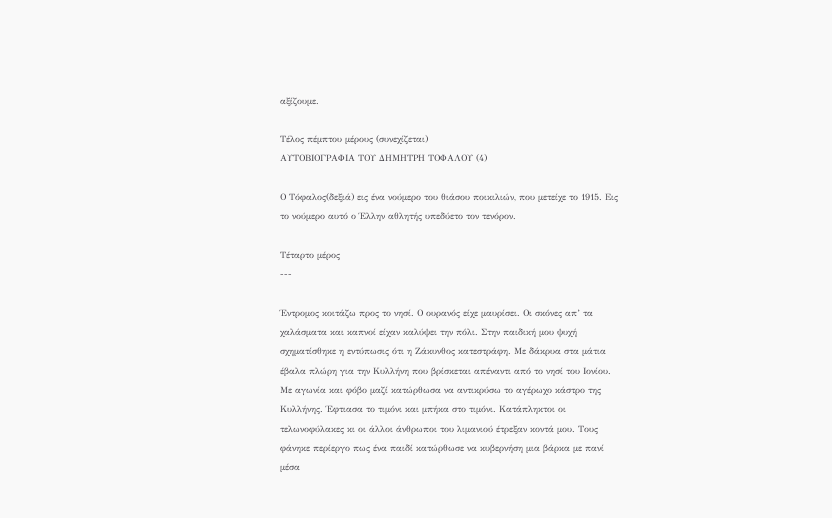αξίζουμε.

Τέλος πέμπτου μέρους (συνεχίζεται)
ΑΥΤΟΒΙΟΓΡΑΦΙΑ ΤΟΥ ΔΗΜΗΤΡΗ ΤΟΦΑΛΟΥ (4)

Ο Τόφαλος(δεξιά) εις ένα νούμερο του θιάσου ποικιλιών, που μετείχε το 1915. Εις το νούμερο αυτό ο Έλλην αθλητής υπεδύετο τον τενόρον.

Τέταρτο μέρος
---

Έντρομος κοιτάζω προς το νησί. Ο ουρανός είχε μαυρίσει. Οι σκόνες απ’ τα χαλάσματα και καπνοί είχαν καλύψει την πόλι. Στην παιδική μου ψυχή σχηματίσθηκε η εντύπωσις ότι η Ζάκυνθος κατεστράφη. Με δάκρυα στα μάτια έβαλα πλώρη για την Κυλλήνη που βρίσκεται απέναντι από το νησί του Ιονίου. Με αγωνία και φόβο μαζί κατώρθωσα να αντικρύσω το αγέρωχο κάστρο της Κυλλήνης. Έφτιασα το τιμόνι και μπήκα στο τιμόνι. Κατάπληκτοι οι τελωνοφύλακες κι οι άλλοι άνθρωποι του λιμανιού έτρεξαν κοντά μου. Τους φάνηκε περίεργο πως ένα παιδί κατώρθωσε να κυβερνήση μια βάρκα με πανί μέσα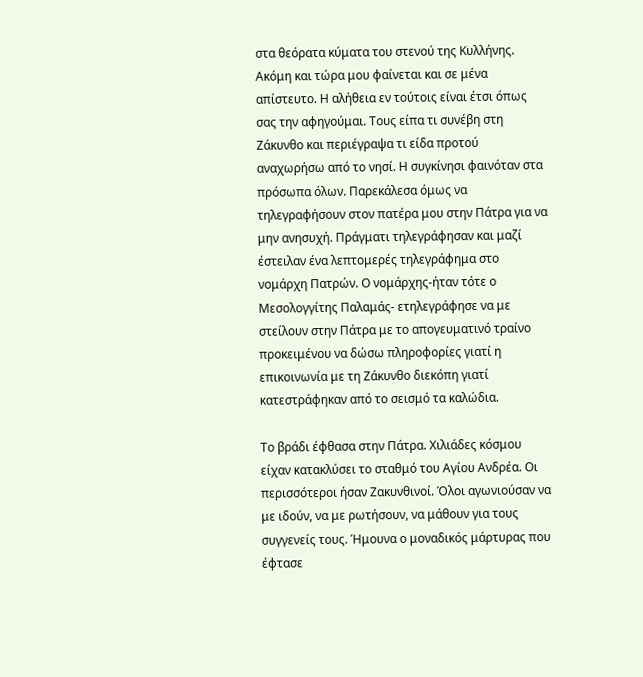στα θεόρατα κύματα του στενού της Κυλλήνης. Ακόμη και τώρα μου φαίνεται και σε μένα απίστευτο. Η αλήθεια εν τούτοις είναι έτσι όπως σας την αφηγούμαι. Τους είπα τι συνέβη στη Ζάκυνθο και περιέγραψα τι είδα προτού αναχωρήσω από το νησί. Η συγκίνησι φαινόταν στα πρόσωπα όλων. Παρεκάλεσα όμως να τηλεγραφήσουν στον πατέρα μου στην Πάτρα για να μην ανησυχή. Πράγματι τηλεγράφησαν και μαζί έστειλαν ένα λεπτομερές τηλεγράφημα στο νομάρχη Πατρών. Ο νομάρχης-ήταν τότε ο Μεσολογγίτης Παλαμάς- ετηλεγράφησε να με στείλουν στην Πάτρα με το απογευματινό τραίνο προκειμένου να δώσω πληροφορίες γιατί η επικοινωνία με τη Ζάκυνθο διεκόπη γιατί κατεστράφηκαν από το σεισμό τα καλώδια.

Το βράδι έφθασα στην Πάτρα. Χιλιάδες κόσμου είχαν κατακλύσει το σταθμό του Αγίου Ανδρέα. Οι περισσότεροι ήσαν Ζακυνθινοί. Όλοι αγωνιούσαν να με ιδούν, να με ρωτήσουν, να μάθουν για τους συγγενείς τους. Ήμουνα ο μοναδικός μάρτυρας που έφτασε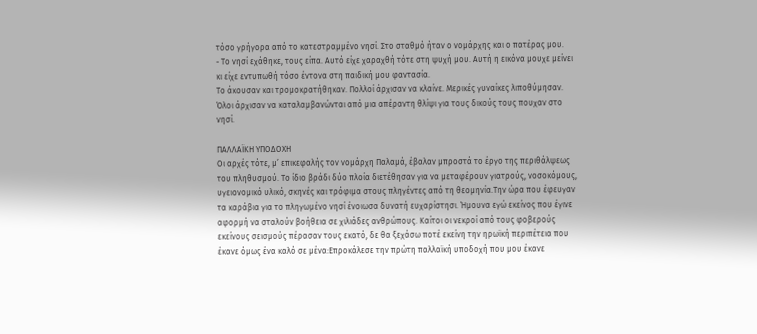τόσο γρήγορα από το κατεστραμμένο νησί. Στο σταθμό ήταν ο νομάρχης και ο πατέρας μου.
- Το νησί εχάθηκε, τους είπα. Αυτό είχε χαραχθή τότε στη ψυχή μου. Αυτή η εικόνα μουχε μείνει κι είχε εντυπωθή τόσο έντονα στη παιδική μου φαντασία.
Το άκουσαν και τρομοκρατήθηκαν. Πολλοί άρχισαν να κλαίνε. Μερικές γυναίκες λιποθύμησαν. Όλοι άρχισαν να καταλαμβανώνται από μια απέραντη θλίψι για τους δικούς τους πουχαν στο νησί.

ΠΑΛΛΑΪΚΗ ΥΠΟΔΟΧΗ
Οι αρχές τότε, μ’ επικεφαλής τον νομάρχη Παλαμά, έβαλαν μπροστά το έργο της περιθάλψεως του πληθυσμού. Το ίδιο βράδι δύο πλοία διετέθησαν για να μεταφέρουν γιατρούς, νοσοκόμους, υγειονομικό υλικό, σκηνές και τρόφιμα στους πληγέντες από τη θεομηνία.Την ώρα που έφευγαν τα καράβια για το πληγωμένο νησί ένοιωσα δυνατή ευχαρίστησι. Ήμουνα εγώ εκείνος που έγινε αφορμή να σταλούν βοήθεια σε χιλιάδες ανθρώπους. Καίτοι οι νεκροί από τους φοβερούς εκείνους σεισμούς πέρασαν τους εκατό, δε θα ξεχάσω ποτέ εκείνη την ηρωϊκή περιπέτεια που έκανε όμως ένα καλό σε μένα:Επροκάλεσε την πρώτη παλλαϊκή υποδοχή που μου έκανε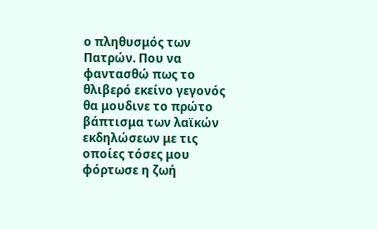ο πληθυσμός των Πατρών. Που να φαντασθώ πως το θλιβερό εκείνο γεγονός θα μουδινε το πρώτο βάπτισμα των λαϊκών εκδηλώσεων με τις οποίες τόσες μου φόρτωσε η ζωή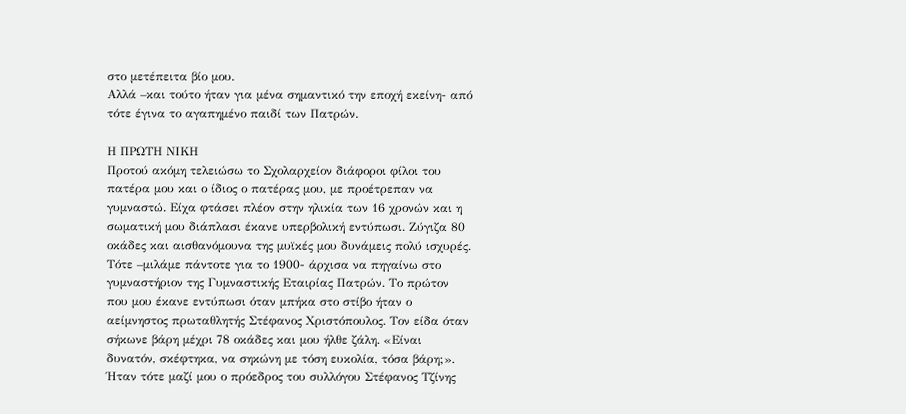στο μετέπειτα βίο μου.
Αλλά –και τούτο ήταν για μένα σημαντικό την εποχή εκείνη- από τότε έγινα το αγαπημένο παιδί των Πατρών.

Η ΠΡΩΤΗ ΝΙΚΗ
Προτού ακόμη τελειώσω το Σχολαρχείον διάφοροι φίλοι του πατέρα μου και ο ίδιος ο πατέρας μου, με προέτρεπαν να γυμναστώ. Είχα φτάσει πλέον στην ηλικία των 16 χρονών και η σωματική μου διάπλασι έκανε υπερβολική εντύπωσι. Ζύγιζα 80 οκάδες και αισθανόμουνα της μυϊκές μου δυνάμεις πολύ ισχυρές. Τότε –μιλάμε πάντοτε για το 1900- άρχισα να πηγαίνω στο γυμναστήριον της Γυμναστικής Εταιρίας Πατρών. Το πρώτον που μου έκανε εντύπωσι όταν μπήκα στο στίβο ήταν ο αείμνηστος πρωταθλητής Στέφανος Χριστόπουλος. Τον είδα όταν σήκωνε βάρη μέχρι 78 οκάδες και μου ήλθε ζάλη. «Είναι δυνατόν, σκέφτηκα, να σηκώνη με τόση ευκολία, τόσα βάρη;». Ήταν τότε μαζί μου ο πρόεδρος του συλλόγου Στέφανος Τζίνης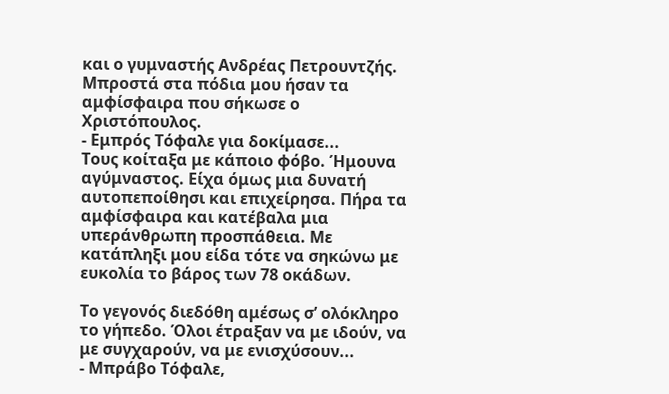και ο γυμναστής Ανδρέας Πετρουντζής. Μπροστά στα πόδια μου ήσαν τα αμφίσφαιρα που σήκωσε ο Χριστόπουλος.
- Εμπρός Τόφαλε για δοκίμασε...
Τους κοίταξα με κάποιο φόβο. Ήμουνα αγύμναστος. Είχα όμως μια δυνατή αυτοπεποίθησι και επιχείρησα. Πήρα τα αμφίσφαιρα και κατέβαλα μια υπεράνθρωπη προσπάθεια. Με κατάπληξι μου είδα τότε να σηκώνω με ευκολία το βάρος των 78 οκάδων.

Το γεγονός διεδόθη αμέσως σ’ ολόκληρο το γήπεδο. Όλοι έτραξαν να με ιδούν, να με συγχαρούν, να με ενισχύσουν...
- Μπράβο Τόφαλε,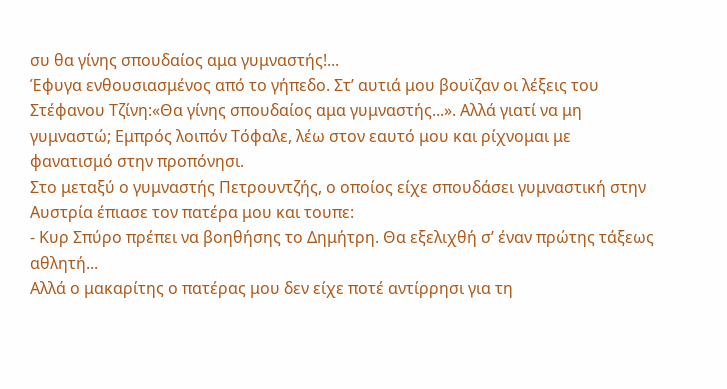συ θα γίνης σπουδαίος αμα γυμναστής!...
Έφυγα ενθουσιασμένος από το γήπεδο. Στ’ αυτιά μου βουϊζαν οι λέξεις του Στέφανου Τζίνη:«Θα γίνης σπουδαίος αμα γυμναστής...». Αλλά γιατί να μη γυμναστώ; Εμπρός λοιπόν Τόφαλε, λέω στον εαυτό μου και ρίχνομαι με φανατισμό στην προπόνησι.
Στο μεταξύ ο γυμναστής Πετρουντζής, ο οποίος είχε σπουδάσει γυμναστική στην Αυστρία έπιασε τον πατέρα μου και τουπε:
- Κυρ Σπύρο πρέπει να βοηθήσης το Δημήτρη. Θα εξελιχθή σ’ έναν πρώτης τάξεως αθλητή...
Αλλά ο μακαρίτης ο πατέρας μου δεν είχε ποτέ αντίρρησι για τη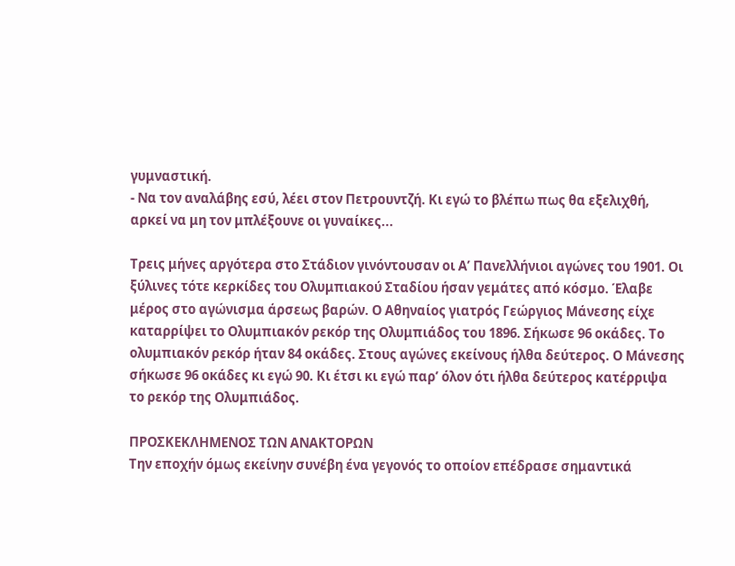γυμναστική.
- Να τον αναλάβης εσύ, λέει στον Πετρουντζή. Κι εγώ το βλέπω πως θα εξελιχθή, αρκεί να μη τον μπλέξουνε οι γυναίκες...

Τρεις μήνες αργότερα στο Στάδιον γινόντουσαν οι Α’ Πανελλήνιοι αγώνες του 1901. Οι ξύλινες τότε κερκίδες του Ολυμπιακού Σταδίου ήσαν γεμάτες από κόσμο. Έλαβε μέρος στο αγώνισμα άρσεως βαρών. Ο Αθηναίος γιατρός Γεώργιος Μάνεσης είχε καταρρίψει το Ολυμπιακόν ρεκόρ της Ολυμπιάδος του 1896. Σήκωσε 96 οκάδες. Το ολυμπιακόν ρεκόρ ήταν 84 οκάδες. Στους αγώνες εκείνους ήλθα δεύτερος. Ο Μάνεσης σήκωσε 96 οκάδες κι εγώ 90. Κι έτσι κι εγώ παρ’ όλον ότι ήλθα δεύτερος κατέρριψα το ρεκόρ της Ολυμπιάδος.

ΠΡΟΣΚΕΚΛΗΜΕΝΟΣ ΤΩΝ ΑΝΑΚΤΟΡΩΝ
Την εποχήν όμως εκείνην συνέβη ένα γεγονός το οποίον επέδρασε σημαντικά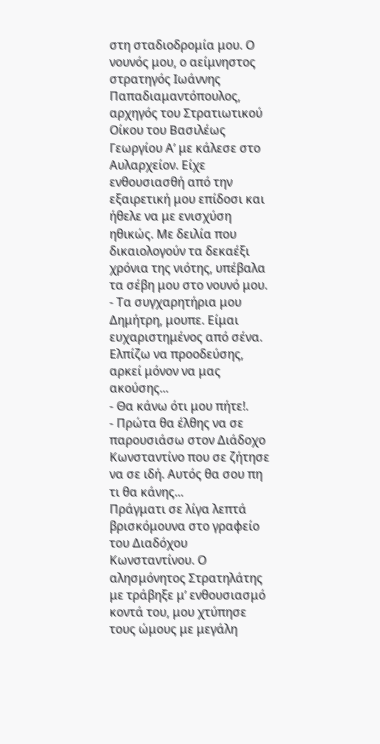στη σταδιοδρομία μου. Ο νουνός μου, ο αείμνηστος στρατηγός Ιωάννης Παπαδιαμαντόπουλος, αρχηγός του Στρατιωτικού Οίκου του Βασιλέως Γεωργίου Α’ με κάλεσε στο Αυλαρχείον. Είχε ενθουσιασθή από την εξαιρετική μου επίδοσι και ήθελε να με ενισχύση ηθικώς. Με δειλία που δικαιολογούν τα δεκαέξι χρόνια της νιότης, υπέβαλα τα σέβη μου στο νουνό μου.
- Τα συγχαρητήρια μου Δημήτρη, μουπε. Είμαι ευχαριστημένος από σένα. Ελπίζω να προοδεύσης, αρκεί μόνον να μας ακούσης...
- Θα κάνω ότι μου πήτε!.
- Πρώτα θα έλθης να σε παρουσιάσω στον Διάδοχο Κωνσταντίνο που σε ζήτησε να σε ιδή. Αυτός θα σου πη τι θα κάνης...
Πράγματι σε λίγα λεπτά βρισκόμουνα στο γραφείο του Διαδόχου Κωνσταντίνου. Ο αλησμόνητος Στρατηλάτης με τράβηξε μ’ ενθουσιασμό κοντά του, μου χτύπησε τους ώμους με μεγάλη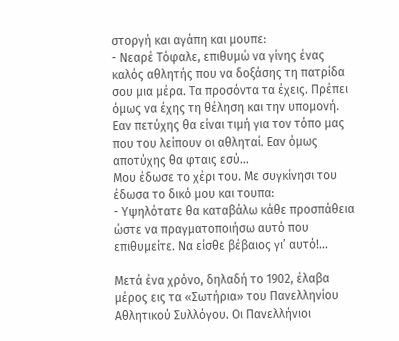στοργή και αγάπη και μουπε:
- Νεαρέ Τόφαλε, επιθυμώ να γίνης ένας καλός αθλητής που να δοξάσης τη πατρίδα σου μια μέρα. Τα προσόντα τα έχεις. Πρέπει όμως να έχης τη θέληση και την υπομονή. Εαν πετύχης θα είναι τιμή για τον τόπο μας που του λείπουν οι αθληταί. Εαν όμως αποτύχης θα φταις εσύ...
Μου έδωσε το χέρι του. Με συγκίνησι του έδωσα το δικό μου και τουπα:
- Υψηλότατε θα καταβάλω κάθε προσπάθεια ώστε να πραγματοποιήσω αυτό που επιθυμείτε. Να είσθε βέβαιος γι’ αυτό!...

Μετά ένα χρόνο, δηλαδή το 1902, έλαβα μέρος εις τα «Σωτήρια» του Πανελληνίου Αθλητικού Συλλόγου. Οι Πανελλήνιοι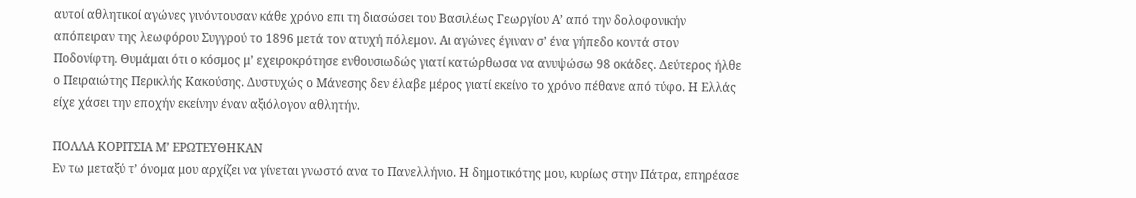αυτοί αθλητικοί αγώνες γινόντουσαν κάθε χρόνο επι τη διασώσει του Βασιλέως Γεωργίου Α’ από την δολοφονικήν απόπειραν της λεωφόρου Συγγρού το 1896 μετά τον ατυχή πόλεμον. Αι αγώνες έγιναν σ’ ένα γήπεδο κοντά στον Ποδονίφτη. Θυμάμαι ότι ο κόσμος μ’ εχειροκρότησε ενθουσιωδώς γιατί κατώρθωσα να ανυψώσω 98 οκάδες. Δεύτερος ήλθε ο Πειραιώτης Περικλής Κακούσης. Δυστυχώς ο Μάνεσης δεν έλαβε μέρος γιατί εκείνο το χρόνο πέθανε από τύφο. Η Ελλάς είχε χάσει την εποχήν εκείνην έναν αξιόλογον αθλητήν.

ΠΟΛΛΑ ΚΟΡΙΤΣΙΑ Μ’ ΕΡΩΤΕΥΘΗΚΑΝ
Εν τω μεταξύ τ’ όνομα μου αρχίζει να γίνεται γνωστό ανα το Πανελλήνιο. Η δημοτικότης μου, κυρίως στην Πάτρα, επηρέασε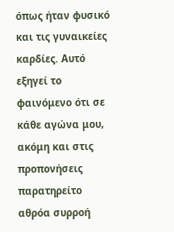όπως ήταν φυσικό και τις γυναικείες καρδίες. Αυτό εξηγεί το φαινόμενο ότι σε κάθε αγώνα μου, ακόμη και στις προπονήσεις παρατηρείτο αθρόα συρροή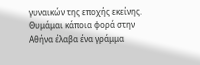γυναικών της εποχής εκείνης.
Θυμάμαι κάποια φορά στην Αθήνα έλαβα ένα γράμμα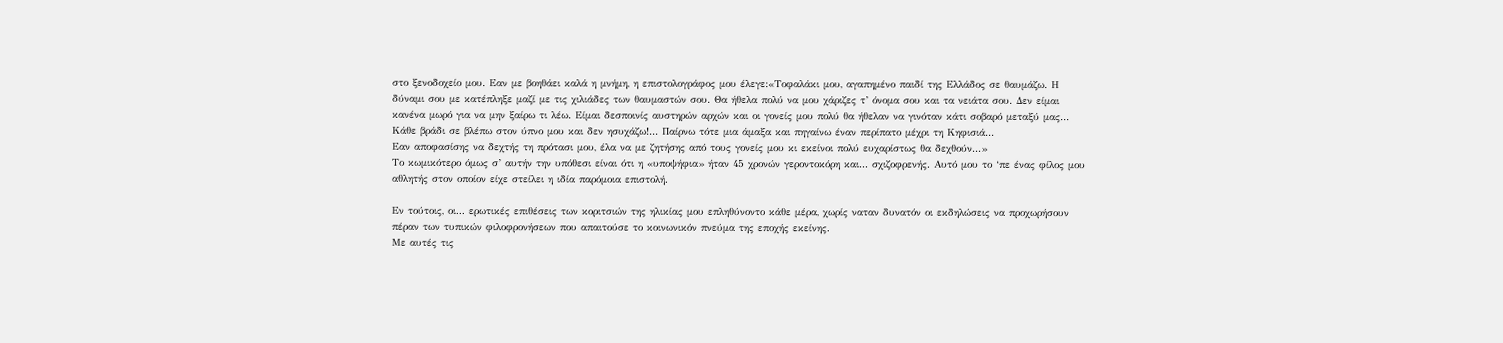στο ξενοδοχείο μου. Εαν με βοηθάει καλά η μνήμη, η επιστολογράφος μου έλεγε:«Τοφαλάκι μου, αγαπημένο παιδί της Ελλάδος σε θαυμάζω. Η δύναμι σου με κατέπληξε μαζί με τις χιλιάδες των θαυμαστών σου. Θα ήθελα πολύ να μου χάριζες τ’ όνομα σου και τα νειάτα σου. Δεν είμαι κανένα μωρό για να μην ξαίρω τι λέω. Είμαι δεσποινίς αυστηρών αρχών και οι γονείς μου πολύ θα ήθελαν να γινόταν κάτι σοβαρό μεταξύ μας... Κάθε βράδι σε βλέπω στον ύπνο μου και δεν ησυχάζω!... Παίρνω τότε μια άμαξα και πηγαίνω έναν περίπατο μέχρι τη Κηφισιά...
Εαν αποφασίσης να δεχτής τη πρότασι μου, έλα να με ζητήσης από τους γονείς μου κι εκείνοι πολύ ευχαρίστως θα δεχθούν...»
Το κωμικότερο όμως σ’ αυτήν την υπόθεσι είναι ότι η «υποψήφια» ήταν 45 χρονών γεροντοκόρη και... σχιζοφρενής. Αυτό μου το ‘πε ένας φίλος μου αθλητής στον οποίον είχε στείλει η ιδία παρόμοια επιστολή.

Εν τούτοις, οι... ερωτικές επιθέσεις των κοριτσιών της ηλικίας μου επληθύνοντο κάθε μέρα, χωρίς ναταν δυνατόν οι εκδηλώσεις να προχωρήσουν πέραν των τυπικών φιλοφρονήσεων που απαιτούσε το κοινωνικόν πνεύμα της εποχής εκείνης.
Με αυτές τις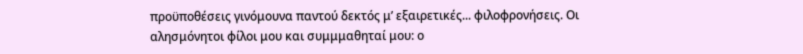προϋποθέσεις γινόμουνα παντού δεκτός μ’ εξαιρετικές... φιλοφρονήσεις. Οι αλησμόνητοι φίλοι μου και συμμμαθηταί μου: ο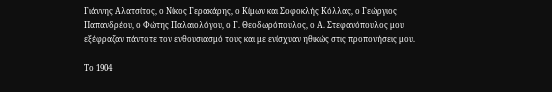Γιάννης Αλατσίτος, ο Νίκος Γερακάρης, ο Κίμων και Σοφοκλής Κόλλας, ο Γεώργιος Παπανδρέου, ο Φώτης Παλαιολόγου, ο Γ. Θεοδωρόπουλος, ο Α. Στεφανόπουλος μου εξέφραζαν πάντοτε τον ενθουσιασμό τους και με ενίσχυαν ηθικώς στις προπονήσεις μου.

Το 1904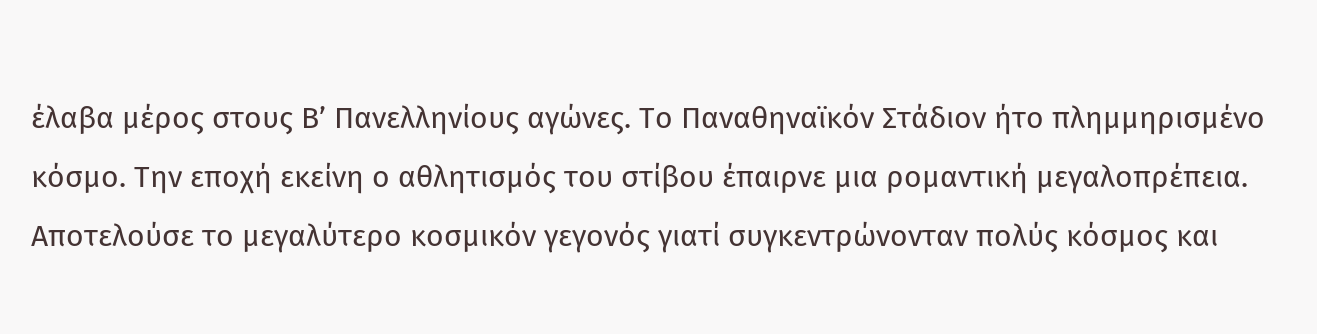έλαβα μέρος στους Β’ Πανελληνίους αγώνες. Το Παναθηναϊκόν Στάδιον ήτο πλημμηρισμένο κόσμο. Την εποχή εκείνη ο αθλητισμός του στίβου έπαιρνε μια ρομαντική μεγαλοπρέπεια. Αποτελούσε το μεγαλύτερο κοσμικόν γεγονός γιατί συγκεντρώνονταν πολύς κόσμος και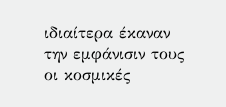ιδιαίτερα έκαναν την εμφάνισιν τους οι κοσμικές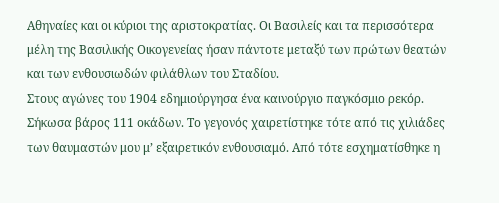Αθηναίες και οι κύριοι της αριστοκρατίας. Οι Βασιλείς και τα περισσότερα μέλη της Βασιλικής Οικογενείας ήσαν πάντοτε μεταξύ των πρώτων θεατών και των ενθουσιωδών φιλάθλων του Σταδίου.
Στους αγώνες του 1904 εδημιούργησα ένα καινούργιο παγκόσμιο ρεκόρ. Σήκωσα βάρος 111 οκάδων. Το γεγονός χαιρετίστηκε τότε από τις χιλιάδες των θαυμαστών μου μ’ εξαιρετικόν ενθουσιαμό. Από τότε εσχηματίσθηκε η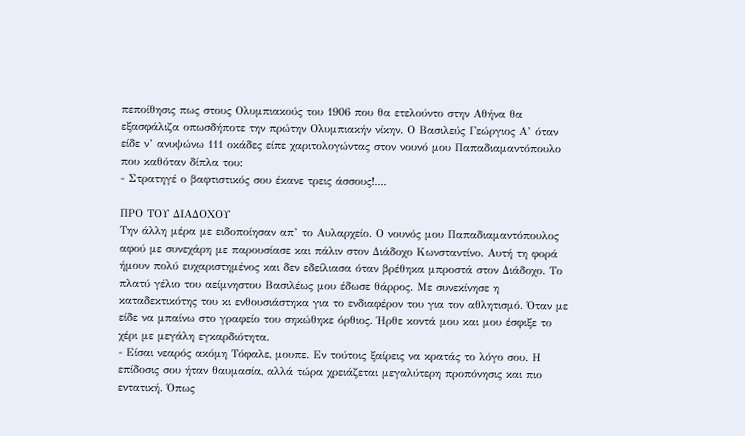πεποίθησις πως στους Ολυμπιακούς του 1906 που θα ετελούντο στην Αθήνα θα εξασφάλιζα οπωσδήποτε την πρώτην Ολυμπιακήν νίκην. Ο Βασιλεύς Γεώργιος Α’ όταν είδε ν’ ανυψώνω 111 οκάδες είπε χαριτολογώντας στον νουνό μου Παπαδιαμαντόπουλο που καθόταν δίπλα του:
- Στρατηγέ ο βαφτιστικός σου έκανε τρεις άσσους!....

ΠΡΟ ΤΟΥ ΔΙΑΔΟΧΟΥ
Την άλλη μέρα με ειδοποίησαν απ’ το Αυλαρχείο. Ο νουνός μου Παπαδιαμαντόπουλος αφού με συνεχάρη με παρουσίασε και πάλιν στον Διάδοχο Κωνσταντίνο. Αυτή τη φορά ήμουν πολύ ευχαριστημένος και δεν εδείλιασα όταν βρέθηκα μπροστά στον Διάδοχο. Το πλατύ γέλιο του αείμνηστου Βασιλέως μου έδωσε θάρρος. Με συνεκίνησε η καταδεκτικότης του κι ενθουσιάστηκα για το ενδιαφέρον του για τον αθλητισμό. Όταν με είδε να μπαίνω στο γραφείο του σηκώθηκε όρθιος. Ήρθε κοντά μου και μου έσφιξε το χέρι με μεγάλη εγκαρδιότητα.
- Είσαι νεαρός ακόμη Τόφαλε, μουπε. Εν τούτοις ξαίρεις να κρατάς το λόγο σου. Η επίδοσις σου ήταν θαυμασία, αλλά τώρα χρειάζεται μεγαλύτερη προπόνησις και πιο εντατική. Όπως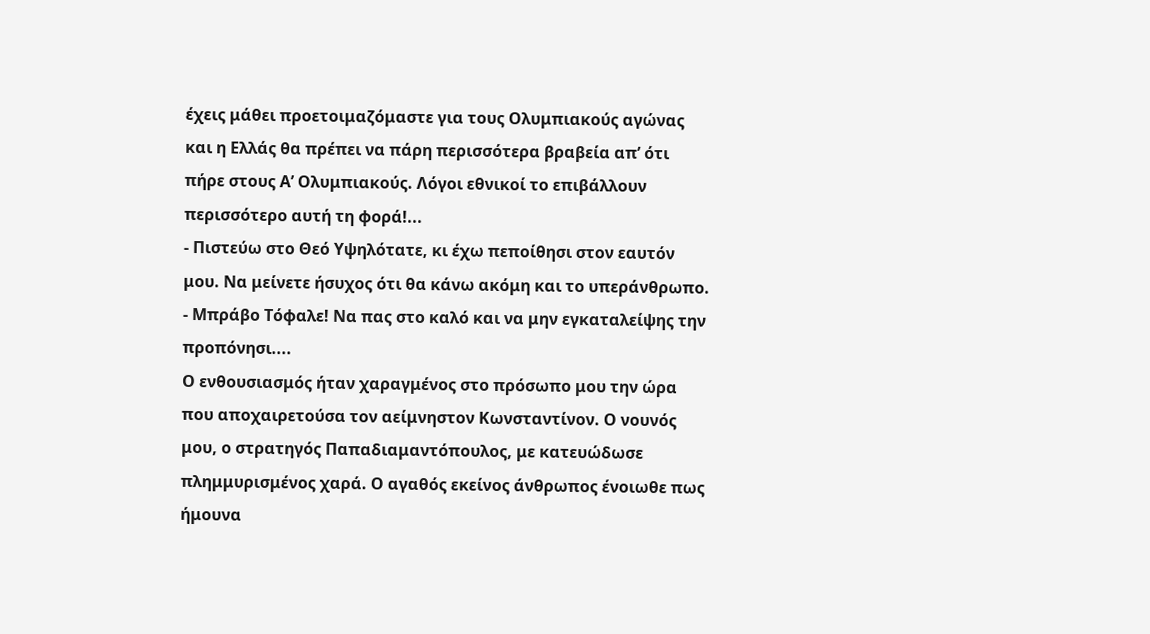έχεις μάθει προετοιμαζόμαστε για τους Ολυμπιακούς αγώνας και η Ελλάς θα πρέπει να πάρη περισσότερα βραβεία απ’ ότι πήρε στους Α’ Ολυμπιακούς. Λόγοι εθνικοί το επιβάλλουν περισσότερο αυτή τη φορά!...
- Πιστεύω στο Θεό Υψηλότατε, κι έχω πεποίθησι στον εαυτόν μου. Να μείνετε ήσυχος ότι θα κάνω ακόμη και το υπεράνθρωπο.
- Μπράβο Τόφαλε! Να πας στο καλό και να μην εγκαταλείψης την προπόνησι....
Ο ενθουσιασμός ήταν χαραγμένος στο πρόσωπο μου την ώρα που αποχαιρετούσα τον αείμνηστον Κωνσταντίνον. Ο νουνός μου, ο στρατηγός Παπαδιαμαντόπουλος, με κατευώδωσε πλημμυρισμένος χαρά. Ο αγαθός εκείνος άνθρωπος ένοιωθε πως ήμουνα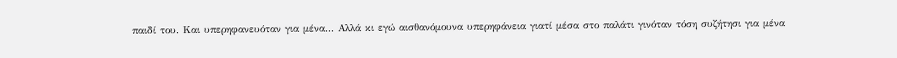παιδί του. Και υπερηφανευόταν για μένα... Αλλά κι εγώ αισθανόμουνα υπερηφάνεια γιατί μέσα στο παλάτι γινόταν τόση συζήτησι για μένα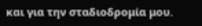και για την σταδιοδρομία μου.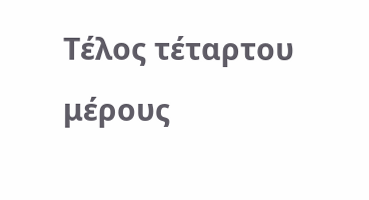Τέλος τέταρτου μέρους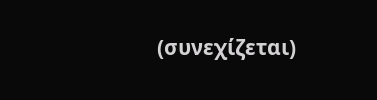(συνεχίζεται)